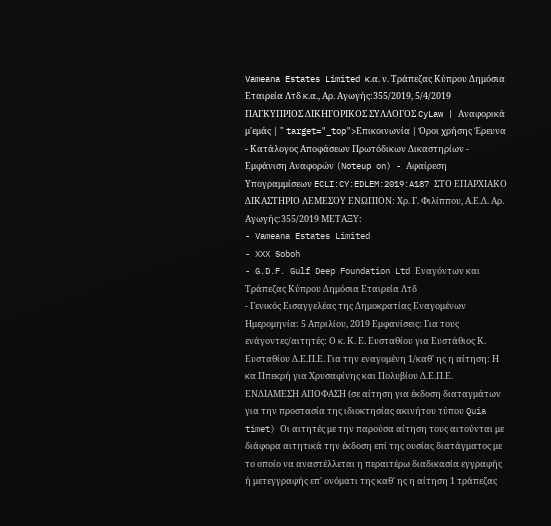Vameana Estates Limited κ.α. ν. Tράπεζας Κύπρου Δημόσια Εταιρεία Λτδ κ.α., Αρ. Αγωγής:355/2019, 5/4/2019 ΠΑΓΚΥΠΡΙΟΣ ΔΙΚΗΓΟΡΙΚΟΣ ΣΥΛΛΟΓΟΣ CyLaw | Αναφορικά μ'εμάς | " target="_top">Επικοινωνία | Όροι χρήσης Έρευνα - Κατάλογος Αποφάσεων Πρωτόδικων Δικαστηρίων - Εμφάνιση Αναφορών (Noteup on) - Αφαίρεση Υπογραμμίσεων ECLI:CY:EDLEM:2019:A187 ΣΤΟ ΕΠΑΡΧΙΑΚΟ ΔΙΚΑΣΤΗΡΙΟ ΛΕΜΕΣΟΥ ΕΝΩΠΙΟΝ: Χρ. Γ. Φιλίππου, Α.Ε.Δ. Αρ. Αγωγής:355/2019 ΜΕΤΑΞΥ:
- Vameana Estates Limited
- XXX Soboh
- G.D.F. Gulf Deep Foundation Ltd Εναγόντων και Tράπεζας Κύπρου Δημόσια Εταιρεία Λτδ
- Γενικός Εισαγγελέας της Δημοκρατίας Εναγομένων Ημερομηνία: 5 Απριλίου, 2019 Εμφανίσεις: Για τους ενάγοντες/αιτητές: Ο κ. Κ. Ε. Ευσταθίου για Ευστάθιος Κ. Ευσταθίου Δ.Ε.Π.Ε. Για την εναγομένη 1/καθ' ης η αίτηση: Η κα Ππεκρή για Χρυσαφίνης και Πολυβίου Δ.Ε.Π.Ε. ΕΝΔΙΑΜΕΣΗ ΑΠΟΦΑΣΗ (σε αίτηση για έκδοση διαταγμάτων για την προστασία της ιδιοκτησίας ακινήτου τύπου Quia timet) Οι αιτητές με την παρούσα αίτηση τους αιτούνται με διάφορα αιτητικά την έκδοση επί της ουσίας διατάγματος με το οποίο να αναστέλλεται η περαιτέρω διαδικασία εγγραφής ή μετεγγραφής επ' ονόματι της καθ' ης η αίτηση 1 τράπεζας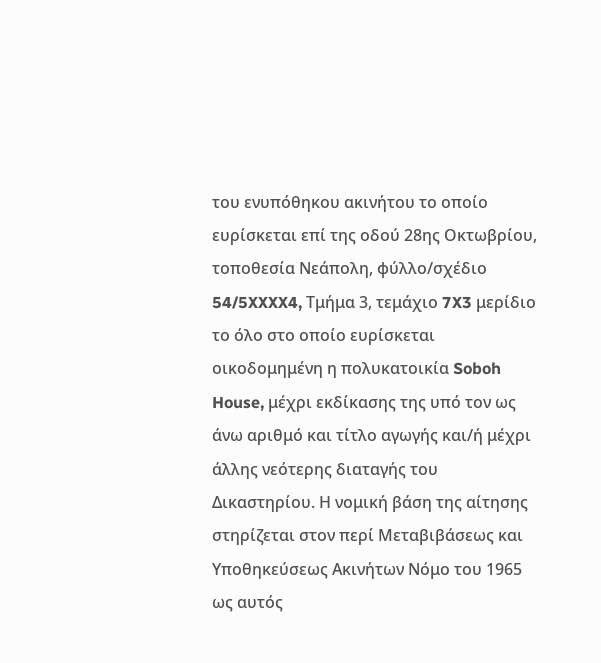του ενυπόθηκου ακινήτου το οποίο ευρίσκεται επί της οδού 28ης Οκτωβρίου, τοποθεσία Νεάπολη, φύλλο/σχέδιο 54/5XXXX4, Τμήμα 3, τεμάχιο 7X3 μερίδιο το όλο στο οποίο ευρίσκεται οικοδομημένη η πολυκατοικία Soboh House, μέχρι εκδίκασης της υπό τον ως άνω αριθμό και τίτλο αγωγής και/ή μέχρι άλλης νεότερης διαταγής του Δικαστηρίου. Η νομική βάση της αίτησης στηρίζεται στον περί Μεταβιβάσεως και Υποθηκεύσεως Ακινήτων Νόμο του 1965 ως αυτός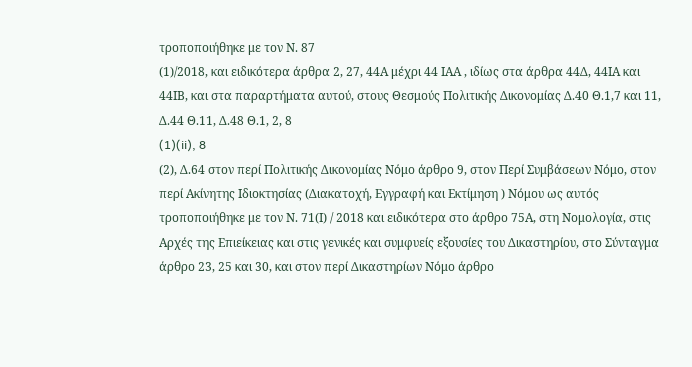τροποποιήθηκε με τον Ν. 87
(1)/2018, και ειδικότερα άρθρα 2, 27, 44Α μέχρι 44 ΙΑΑ , ιδίως στα άρθρα 44Δ, 44ΙΑ και 44ΙΒ, και στα παραρτήματα αυτού, στους Θεσμούς Πολιτικής Δικονομίας Δ.40 Θ.1,7 και 11, Δ.44 Θ.11, Δ.48 Θ.1, 2, 8
(1)(ii), 8
(2), Δ.64 στον περί Πολιτικής Δικονομίας Νόμο άρθρο 9, στον Περί Συμβάσεων Νόμο, στον περί Ακίνητης Ιδιοκτησίας (Διακατοχή, Εγγραφή και Εκτίμηση ) Νόμου ως αυτός τροποποιήθηκε με τον Ν. 71(Ι) / 2018 και ειδικότερα στο άρθρο 75Α, στη Νομολογία, στις Αρχές της Επιείκειας και στις γενικές και συμφυείς εξουσίες του Δικαστηρίου, στο Σύνταγμα άρθρο 23, 25 και 30, και στον περί Δικαστηρίων Νόμο άρθρο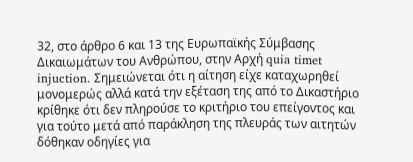32, στο άρθρο 6 και 13 της Ευρωπαϊκής Σύμβασης Δικαιωμάτων του Ανθρώπου, στην Αρχή quia timet injuction. Σημειώνεται ότι η αίτηση είχε καταχωρηθεί μονομερώς αλλά κατά την εξέταση της από το Δικαστήριο κρίθηκε ότι δεν πληρούσε το κριτήριο του επείγοντος και για τούτο μετά από παράκληση της πλευράς των αιτητών δόθηκαν οδηγίες για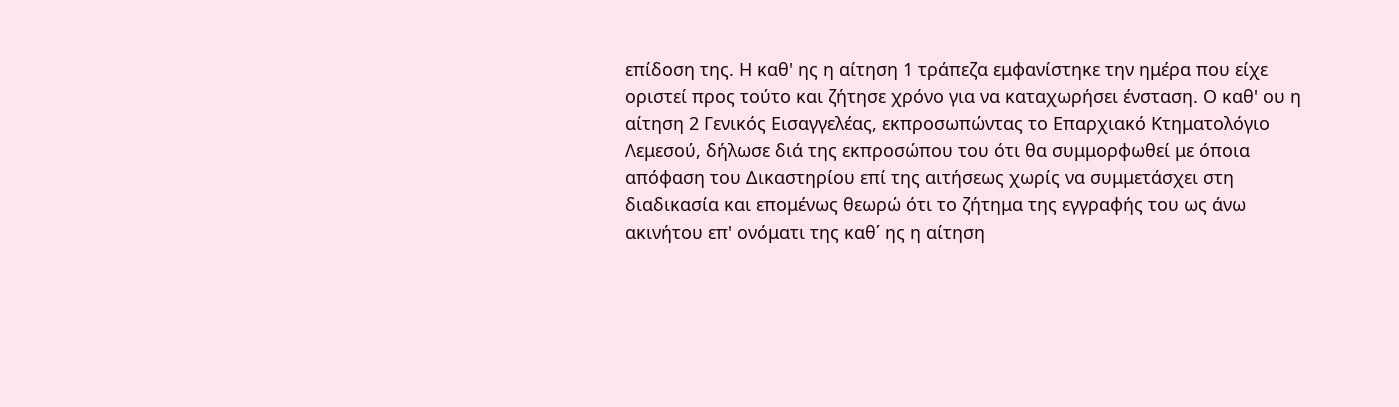επίδοση της. Η καθ' ης η αίτηση 1 τράπεζα εμφανίστηκε την ημέρα που είχε οριστεί προς τούτο και ζήτησε χρόνο για να καταχωρήσει ένσταση. Ο καθ' ου η αίτηση 2 Γενικός Εισαγγελέας, εκπροσωπώντας το Επαρχιακό Κτηματολόγιο Λεμεσού, δήλωσε διά της εκπροσώπου του ότι θα συμμορφωθεί με όποια απόφαση του Δικαστηρίου επί της αιτήσεως χωρίς να συμμετάσχει στη διαδικασία και επομένως θεωρώ ότι το ζήτημα της εγγραφής του ως άνω ακινήτου επ' ονόματι της καθ΄ ης η αίτηση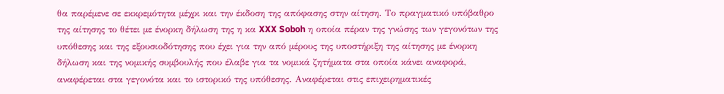θα παρέμενε σε εκκρεμότητα μέχρι και την έκδοση της απόφασης στην αίτηση. Το πραγματικό υπόβαθρο της αίτησης το θέτει με ένορκη δήλωση της η κα XXX Soboh η οποία πέραν της γνώσης των γεγονότων της υπόθεσης και της εξουσιοδότησης που έχει για την από μέρους της υποστήριξη της αίτησης με ένορκη δήλωση και της νομικής συμβουλής που έλαβε για τα νομικά ζητήματα στα οποία κάνει αναφορά, αναφέρεται στα γεγονότα και το ιστορικό της υπόθεσης. Αναφέρεται στις επιχειρηματικές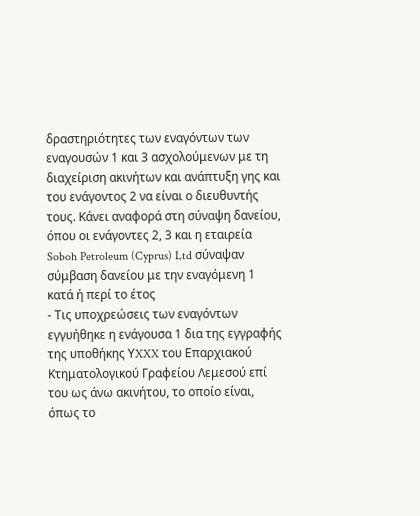δραστηριότητες των εναγόντων των εναγουσών 1 και 3 ασχολούμενων με τη διαχείριση ακινήτων και ανάπτυξη γης και του ενάγοντος 2 να είναι ο διευθυντής τους. Κάνει αναφορά στη σύναψη δανείου, όπου οι ενάγοντες 2, 3 και η εταιρεία Soboh Petroleum (Cyprus) Ltd σύναψαν σύμβαση δανείου με την εναγόμενη 1 κατά ή περί το έτος
- Τις υποχρεώσεις των εναγόντων εγγυήθηκε η ενάγουσα 1 δια της εγγραφής της υποθήκης ΥXXX του Επαρχιακού Κτηματολογικού Γραφείου Λεμεσού επί του ως άνω ακινήτου, το οποίο είναι, όπως το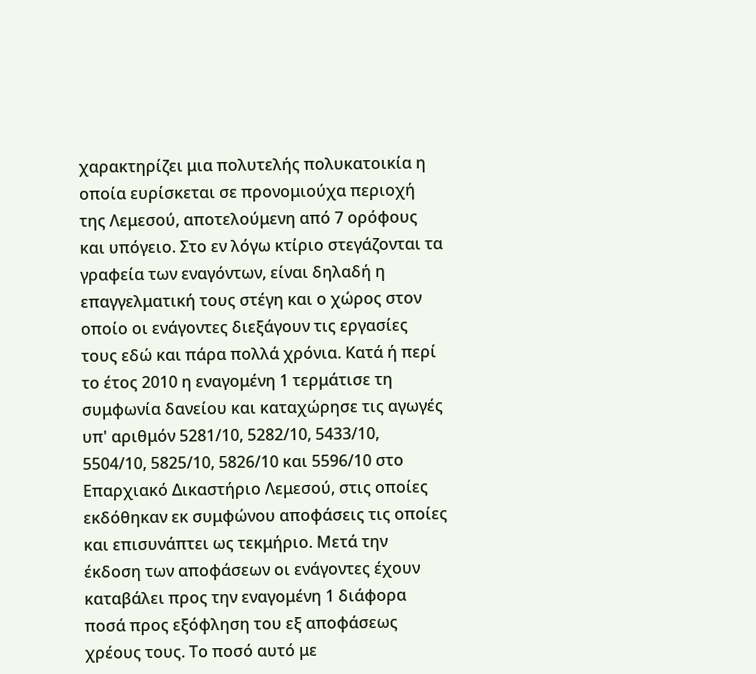χαρακτηρίζει μια πολυτελής πολυκατοικία η οποία ευρίσκεται σε προνομιούχα περιοχή της Λεμεσού, αποτελούμενη από 7 ορόφους και υπόγειο. Στο εν λόγω κτίριο στεγάζονται τα γραφεία των εναγόντων, είναι δηλαδή η επαγγελματική τους στέγη και ο χώρος στον οποίο οι ενάγοντες διεξάγουν τις εργασίες τους εδώ και πάρα πολλά χρόνια. Κατά ή περί το έτος 2010 η εναγομένη 1 τερμάτισε τη συμφωνία δανείου και καταχώρησε τις αγωγές υπ' αριθμόν 5281/10, 5282/10, 5433/10, 5504/10, 5825/10, 5826/10 και 5596/10 στο Επαρχιακό Δικαστήριο Λεμεσού, στις οποίες εκδόθηκαν εκ συμφώνου αποφάσεις τις οποίες και επισυνάπτει ως τεκμήριο. Μετά την έκδοση των αποφάσεων οι ενάγοντες έχουν καταβάλει προς την εναγομένη 1 διάφορα ποσά προς εξόφληση του εξ αποφάσεως χρέους τους. Το ποσό αυτό με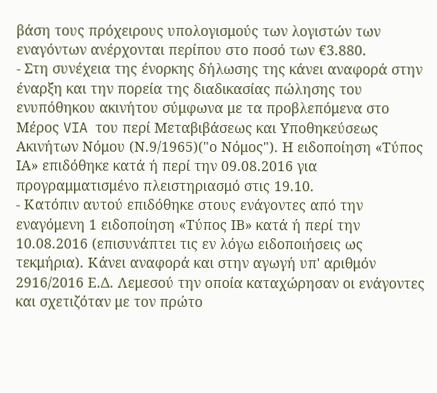βάση τους πρόχειρους υπολογισμούς των λογιστών των εναγόντων ανέρχονται περίπου στο ποσό των €3.880.
- Στη συνέχεια της ένορκης δήλωσης της κάνει αναφορά στην έναρξη και την πορεία της διαδικασίας πώλησης του ενυπόθηκου ακινήτου σύμφωνα με τα προβλεπόμενα στο Μέρος VIA του περί Μεταβιβάσεως και Υποθηκεύσεως Ακινήτων Νόμου (Ν.9/1965)("ο Νόμος"). Η ειδοποίηση «Τύπος ΙΑ» επιδόθηκε κατά ή περί την 09.08.2016 για προγραμματισμένο πλειστηριασμό στις 19.10.
- Κατόπιν αυτού επιδόθηκε στους ενάγοντες από την εναγόμενη 1 ειδοποίηση «Τύπος ΙΒ» κατά ή περί την 10.08.2016 (επισυνάπτει τις εν λόγω ειδοποιήσεις ως τεκμήρια). Κάνει αναφορά και στην αγωγή υπ' αριθμόν 2916/2016 Ε.Δ. Λεμεσού την οποία καταχώρησαν οι ενάγοντες και σχετιζόταν με τον πρώτο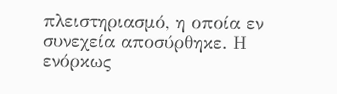πλειστηριασμό, η οποία εν συνεχεία αποσύρθηκε. Η ενόρκως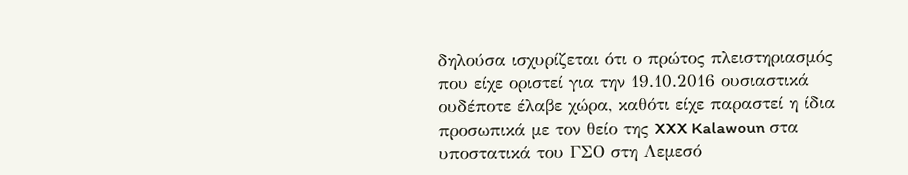δηλούσα ισχυρίζεται ότι ο πρώτος πλειστηριασμός που είχε οριστεί για την 19.10.2016 ουσιαστικά ουδέποτε έλαβε χώρα, καθότι είχε παραστεί η ίδια προσωπικά με τον θείο της XXX Kalawoun στα υποστατικά του ΓΣΟ στη Λεμεσό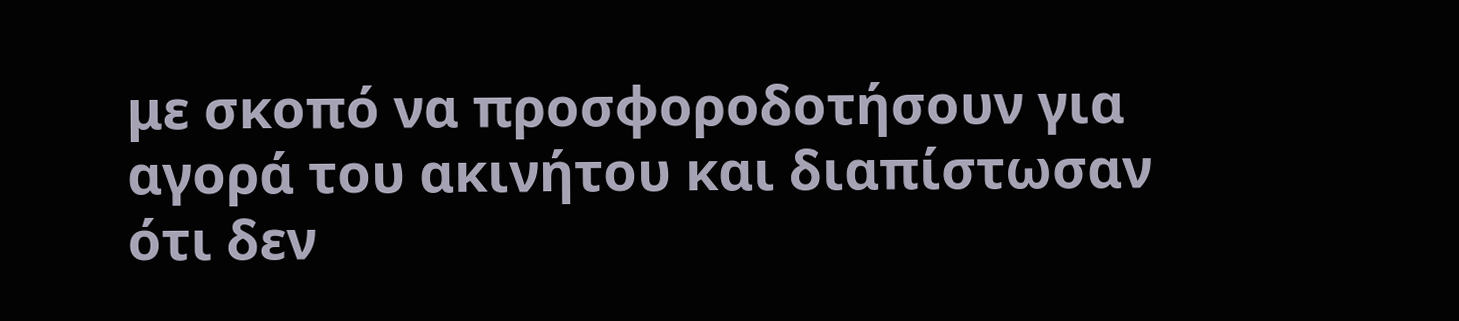με σκοπό να προσφοροδοτήσουν για αγορά του ακινήτου και διαπίστωσαν ότι δεν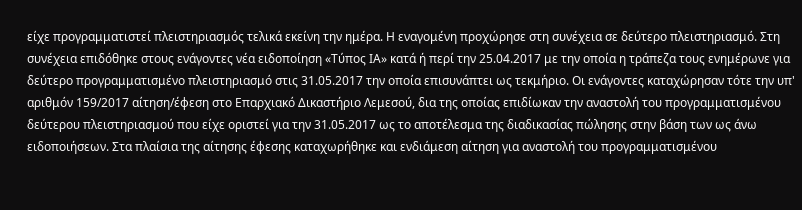είχε προγραμματιστεί πλειστηριασμός τελικά εκείνη την ημέρα. Η εναγομένη προχώρησε στη συνέχεια σε δεύτερο πλειστηριασμό. Στη συνέχεια επιδόθηκε στους ενάγοντες νέα ειδοποίηση «Τύπος ΙΑ» κατά ή περί την 25.04.2017 με την οποία η τράπεζα τους ενημέρωνε για δεύτερο προγραμματισμένο πλειστηριασμό στις 31.05.2017 την οποία επισυνάπτει ως τεκμήριο. Οι ενάγοντες καταχώρησαν τότε την υπ' αριθμόν 159/2017 αίτηση/έφεση στο Επαρχιακό Δικαστήριο Λεμεσού, δια της οποίας επιδίωκαν την αναστολή του προγραμματισμένου δεύτερου πλειστηριασμού που είχε οριστεί για την 31.05.2017 ως το αποτέλεσμα της διαδικασίας πώλησης στην βάση των ως άνω ειδοποιήσεων. Στα πλαίσια της αίτησης έφεσης καταχωρήθηκε και ενδιάμεση αίτηση για αναστολή του προγραμματισμένου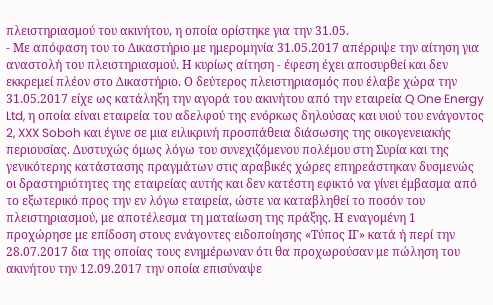πλειστηριασμού του ακινήτου, η οποία ορίστηκε για την 31.05.
- Με απόφαση του το Δικαστήριο με ημερομηνία 31.05.2017 απέρριψε την αίτηση για αναστολή του πλειστηριασμού. Η κυρίως αίτηση - έφεση έχει αποσυρθεί και δεν εκκρεμεί πλέον στο Δικαστήριο. Ο δεύτερος πλειστηριασμός που έλαβε χώρα την 31.05.2017 είχε ως κατάληξη την αγορά του ακινήτου από την εταιρεία Q One Energy Ltd, η οποία είναι εταιρεία του αδελφού της ενόρκως δηλούσας και υιού του ενάγοντος 2, XXX Soboh και έγινε σε μια ειλικρινή προσπάθεια διάσωσης της οικογενειακής περιουσίας. Δυστυχώς όμως λόγω του συνεχιζόμενου πολέμου στη Συρία και της γενικότερης κατάστασης πραγμάτων στις αραβικές χώρες επηρεάστηκαν δυσμενώς οι δραστηριότητες της εταιρείας αυτής και δεν κατέστη εφικτό να γίνει έμβασμα από το εξωτερικό προς την εν λόγω εταιρεία, ώστε να καταβληθεί το ποσόν του πλειστηριασμού, με αποτέλεσμα τη ματαίωση της πράξης. Η εναγομένη 1 προχώρησε με επίδοση στους ενάγοντες ειδοποίησης «Τύπος ΙΓ» κατά ή περί την 28.07.2017 δια της οποίας τους ενημέρωναν ότι θα προχωρούσαν με πώληση του ακινήτου την 12.09.2017 την οποία επισύναψε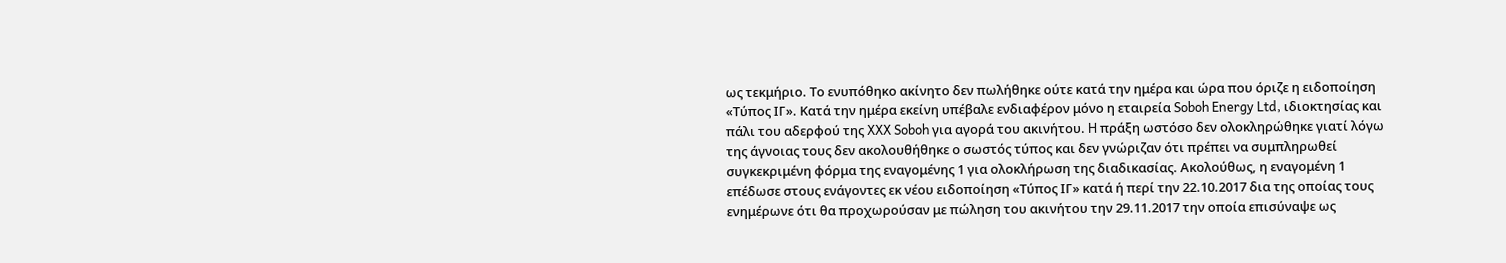ως τεκμήριο. Το ενυπόθηκο ακίνητο δεν πωλήθηκε ούτε κατά την ημέρα και ώρα που όριζε η ειδοποίηση «Τύπος ΙΓ». Κατά την ημέρα εκείνη υπέβαλε ενδιαφέρον μόνο η εταιρεία Soboh Energy Ltd, ιδιοκτησίας και πάλι του αδερφού της XXX Soboh για αγορά του ακινήτου. H πράξη ωστόσο δεν ολοκληρώθηκε γιατί λόγω της άγνοιας τους δεν ακολουθήθηκε ο σωστός τύπος και δεν γνώριζαν ότι πρέπει να συμπληρωθεί συγκεκριμένη φόρμα της εναγομένης 1 για ολοκλήρωση της διαδικασίας. Ακολούθως, η εναγομένη 1 επέδωσε στους ενάγοντες εκ νέου ειδοποίηση «Τύπος ΙΓ» κατά ή περί την 22.10.2017 δια της οποίας τους ενημέρωνε ότι θα προχωρούσαν με πώληση του ακινήτου την 29.11.2017 την οποία επισύναψε ως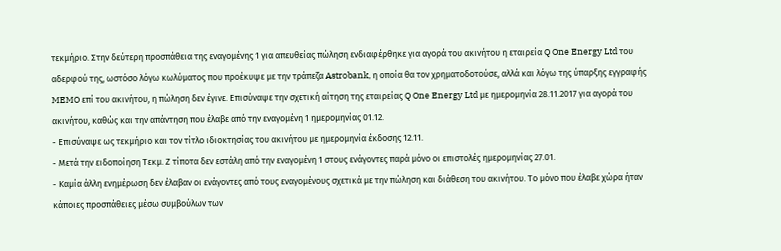τεκμήριο. Στην δεύτερη προσπάθεια της εναγομένης 1 για απευθείας πώληση ενδιαφέρθηκε για αγορά του ακινήτου η εταιρεία Q One Energy Ltd του αδερφού της, ωστόσο λόγω κωλύματος που προέκυψε με την τράπεζα Astrobank, η οποία θα τον χρηματοδοτούσε, αλλά και λόγω της ύπαρξης εγγραφής MEMO επί του ακινήτου, η πώληση δεν έγινε. Επισύναψε την σχετική αίτηση της εταιρείας Q One Energy Ltd με ημερομηνία 28.11.2017 για αγορά του ακινήτου, καθώς και την απάντηση που έλαβε από την εναγομένη 1 ημερομηνίας 01.12.
- Επισύναψε ως τεκμήριο και τον τίτλο ιδιοκτησίας του ακινήτου με ημερομηνία έκδοσης 12.11.
- Μετά την ειδοποίηση Τεκμ. Ζ τίποτα δεν εστάλη από την εναγομένη 1 στους ενάγοντες παρά μόνο οι επιστολές ημερομηνίας 27.01.
- Καμία άλλη ενημέρωση δεν έλαβαν οι ενάγοντες από τους εναγομένους σχετικά με την πώληση και διάθεση του ακινήτου. Το μόνο που έλαβε χώρα ήταν κάποιες προσπάθειες μέσω συμβούλων των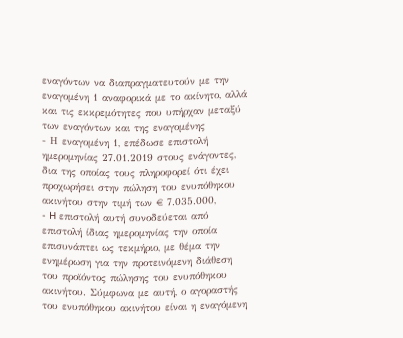εναγόντων να διαπραγματευτούν με την εναγομένη 1 αναφορικά με το ακίνητο, αλλά και τις εκκρεμότητες που υπήρχαν μεταξύ των εναγόντων και της εναγομένης
- Η εναγομένη 1, επέδωσε επιστολή ημερομηνίας 27.01.2019 στους ενάγοντες, δια της οποίας τους πληροφορεί ότι έχει προχωρήσει στην πώληση του ενυπόθηκου ακινήτου στην τιμή των € 7.035.000,
- H επιστολή αυτή συνοδεύεται από επιστολή ίδιας ημερομηνίας την οποία επισυνάπτει ως τεκμήριο, με θέμα την ενημέρωση για την προτεινόμενη διάθεση του προϊόντος πώλησης του ενυπόθηκου ακινήτου. Σύμφωνα με αυτή, ο αγοραστής του ενυπόθηκου ακινήτου είναι η εναγόμενη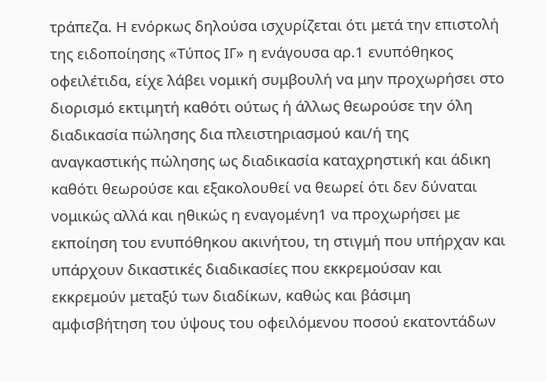τράπεζα. Η ενόρκως δηλούσα ισχυρίζεται ότι μετά την επιστολή της ειδοποίησης «Τύπος ΙΓ» η ενάγουσα αρ.1 ενυπόθηκος οφειλέτιδα, είχε λάβει νομική συμβουλή να μην προχωρήσει στο διορισμό εκτιμητή καθότι ούτως ή άλλως θεωρούσε την όλη διαδικασία πώλησης δια πλειστηριασμού και/ή της αναγκαστικής πώλησης ως διαδικασία καταχρηστική και άδικη καθότι θεωρούσε και εξακολουθεί να θεωρεί ότι δεν δύναται νομικώς αλλά και ηθικώς η εναγομένη1 να προχωρήσει με εκποίηση του ενυπόθηκου ακινήτου, τη στιγμή που υπήρχαν και υπάρχουν δικαστικές διαδικασίες που εκκρεμούσαν και εκκρεμούν μεταξύ των διαδίκων, καθώς και βάσιμη αμφισβήτηση του ύψους του οφειλόμενου ποσού εκατοντάδων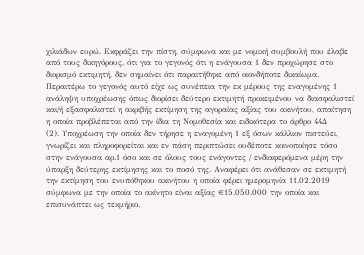χιλιάδων ευρώ. Εκφράζει την πίστη, σύμφωνα και με νομική συμβουλή που έλαβε από τους δικηγόρους, ότι για το γεγονός ότι η ενάγουσα 1 δεν προχώρησε στο διορισμό εκτιμητή, δεν σημαίνει ότι παραιτήθηκε από οιονδήποτε δικαίωμα. Περαιτέρω το γεγονός αυτό είχε ως συνέπεια την εκ μέρους της εναγομένης 1 ανάληψη υποχρέωσης όπως διορίσει δεύτερο εκτιμητή προκειμένου να διασφαλιστεί και/ή εξασφαλιστεί η ακριβής εκτίμηση της αγοραίας αξίας του ακινήτου, απαίτηση η οποία προβλέπεται από την ίδια τη Νομοθεσία και ειδικότερα το άρθρο 44Δ
(2). Υποχρέωση την οποία δεν τήρησε η εναγομένη 1 εξ όσων κάλλιον πιστεύει, γνωρίζει και πληροφορείται και εν πάση περιπτώσει ουδέποτε κοινοποίησε τόσο στην ενάγουσα αρ.1 όσο και σε όλους τους ενάγοντες / ενδιαφερόμενα μέρη την ύπαρξη δεύτερης εκτίμησης και το ποσό της. Αναφέρει ότι ανάθεσαν σε εκτιμητή την εκτίμηση του ενυπόθηκου ακινήτου η οποία φέρει ημερομηνία 11.02.2019 σύμφωνα με την οποία το ακίνητο είναι αξίας €15.050.000 την οποία και επισυνάπτει ως τεκμήριο.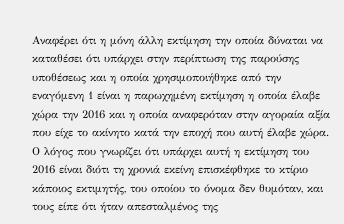Αναφέρει ότι η μόνη άλλη εκτίμηση την οποία δύναται να καταθέσει ότι υπάρχει στην περίπτωση της παρούσης υποθέσεως και η οποία χρησιμοποιήθηκε από την εναγόμενη 1 είναι η παρωχημένη εκτίμηση η οποία έλαβε χώρα την 2016 και η οποία αναφερόταν στην αγοραία αξία που είχε το ακίνητο κατά την εποχή που αυτή έλαβε χώρα. Ο λόγος που γνωρίζει ότι υπάρχει αυτή η εκτίμηση του 2016 είναι διότι τη χρονιά εκείνη επισκέφθηκε το κτίριο κάποιος εκτιμητής, του οποίου το όνομα δεν θυμόταν, και τους είπε ότι ήταν απεσταλμένος της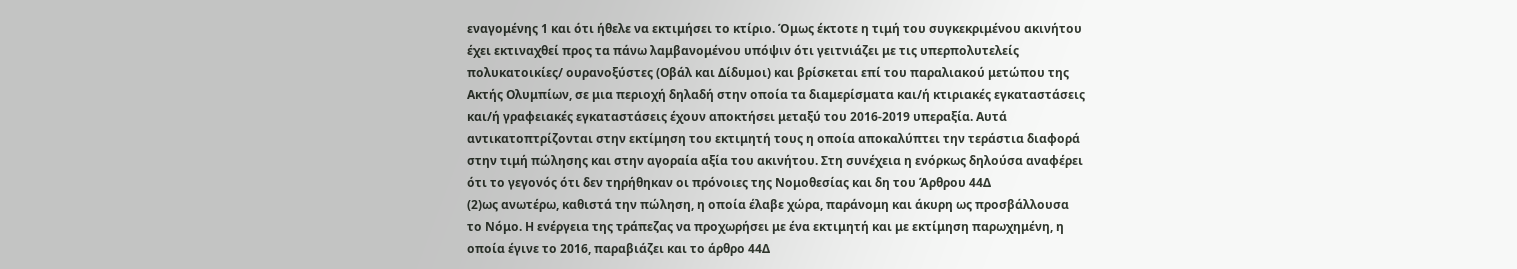εναγομένης 1 και ότι ήθελε να εκτιμήσει το κτίριο. Όμως έκτοτε η τιμή του συγκεκριμένου ακινήτου έχει εκτιναχθεί προς τα πάνω λαμβανομένου υπόψιν ότι γειτνιάζει με τις υπερπολυτελείς πολυκατοικίες/ ουρανοξύστες (Οβάλ και Δίδυμοι) και βρίσκεται επί του παραλιακού μετώπου της Ακτής Ολυμπίων, σε μια περιοχή δηλαδή στην οποία τα διαμερίσματα και/ή κτιριακές εγκαταστάσεις και/ή γραφειακές εγκαταστάσεις έχουν αποκτήσει μεταξύ του 2016-2019 υπεραξία. Αυτά αντικατοπτρίζονται στην εκτίμηση του εκτιμητή τους η οποία αποκαλύπτει την τεράστια διαφορά στην τιμή πώλησης και στην αγοραία αξία του ακινήτου. Στη συνέχεια η ενόρκως δηλούσα αναφέρει ότι το γεγονός ότι δεν τηρήθηκαν οι πρόνοιες της Νομοθεσίας και δη του Άρθρου 44Δ
(2)ως ανωτέρω, καθιστά την πώληση, η οποία έλαβε χώρα, παράνομη και άκυρη ως προσβάλλουσα το Νόμο. Η ενέργεια της τράπεζας να προχωρήσει με ένα εκτιμητή και με εκτίμηση παρωχημένη, η οποία έγινε το 2016, παραβιάζει και το άρθρο 44Δ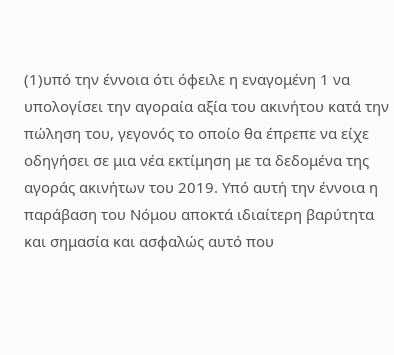(1)υπό την έννοια ότι όφειλε η εναγομένη 1 να υπολογίσει την αγοραία αξία του ακινήτου κατά την πώληση του, γεγονός το οποίο θα έπρεπε να είχε οδηγήσει σε μια νέα εκτίμηση με τα δεδομένα της αγοράς ακινήτων του 2019. Υπό αυτή την έννοια η παράβαση του Νόμου αποκτά ιδιαίτερη βαρύτητα και σημασία και ασφαλώς αυτό που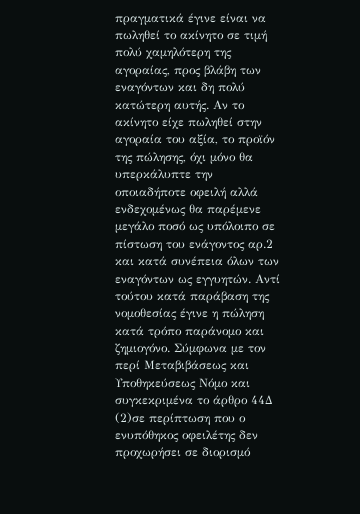πραγματικά έγινε είναι να πωληθεί το ακίνητο σε τιμή πολύ χαμηλότερη της αγοραίας, προς βλάβη των εναγόντων και δη πολύ κατώτερη αυτής. Αν το ακίνητο είχε πωληθεί στην αγοραία του αξία, το προϊόν της πώλησης, όχι μόνο θα υπερκάλυπτε την οποιαδήποτε οφειλή αλλά ενδεχομένως θα παρέμενε μεγάλο ποσό ως υπόλοιπο σε πίστωση του ενάγοντος αρ.2 και κατά συνέπεια όλων των εναγόντων ως εγγυητών. Αντί τούτου κατά παράβαση της νομοθεσίας έγινε η πώληση κατά τρόπο παράνομο και ζημιογόνο. Σύμφωνα με τον περί Μεταβιβάσεως και Υποθηκεύσεως Νόμο και συγκεκριμένα το άρθρο 44Δ
(2)σε περίπτωση που ο ενυπόθηκος οφειλέτης δεν προχωρήσει σε διορισμό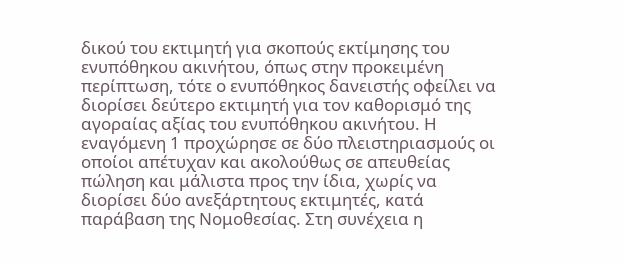δικού του εκτιμητή για σκοπούς εκτίμησης του ενυπόθηκου ακινήτου, όπως στην προκειμένη περίπτωση, τότε ο ενυπόθηκος δανειστής οφείλει να διορίσει δεύτερο εκτιμητή για τον καθορισμό της αγοραίας αξίας του ενυπόθηκου ακινήτου. Η εναγόμενη 1 προχώρησε σε δύο πλειστηριασμούς οι οποίοι απέτυχαν και ακολούθως σε απευθείας πώληση και μάλιστα προς την ίδια, χωρίς να διορίσει δύο ανεξάρτητους εκτιμητές, κατά παράβαση της Νομοθεσίας. Στη συνέχεια η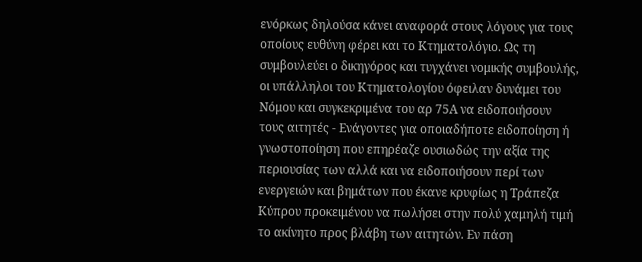ενόρκως δηλούσα κάνει αναφορά στους λόγους για τους οποίους ευθύνη φέρει και το Κτηματολόγιο. Ως τη συμβουλεύει ο δικηγόρος και τυγχάνει νομικής συμβουλής, οι υπάλληλοι του Κτηματολογίου όφειλαν δυνάμει του Νόμου και συγκεκριμένα του αρ 75Α να ειδοποιήσουν τους αιτητές - Ενάγοντες για οποιαδήποτε ειδοποίηση ή γνωστοποίηση που επηρέαζε ουσιωδώς την αξία της περιουσίας των αλλά και να ειδοποιήσουν περί των ενεργειών και βημάτων που έκανε κρυφίως η Τράπεζα Κύπρου προκειμένου να πωλήσει στην πολύ χαμηλή τιμή το ακίνητο προς βλάβη των αιτητών. Εν πάση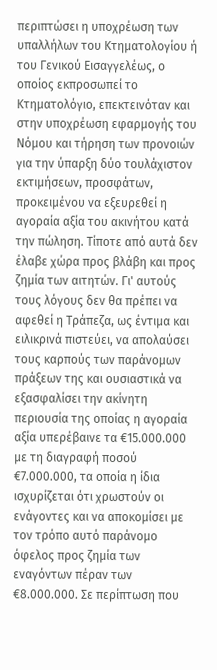περιπτώσει η υποχρέωση των υπαλλήλων του Κτηματολογίου ή του Γενικού Εισαγγελέως, ο οποίος εκπροσωπεί το Κτηματολόγιο, επεκτεινόταν και στην υποχρέωση εφαρμογής του Νόμου και τήρηση των προνοιών για την ύπαρξη δύο τουλάχιστον εκτιμήσεων, προσφάτων, προκειμένου να εξευρεθεί η αγοραία αξία του ακινήτου κατά την πώληση. Τίποτε από αυτά δεν έλαβε χώρα προς βλάβη και προς ζημία των αιτητών. Γι' αυτούς τους λόγους δεν θα πρέπει να αφεθεί η Τράπεζα, ως έντιμα και ειλικρινά πιστεύει, να απολαύσει τους καρπούς των παράνομων πράξεων της και ουσιαστικά να εξασφαλίσει την ακίνητη περιουσία της οποίας η αγοραία αξία υπερέβαινε τα €15.000.000 με τη διαγραφή ποσού €7.000.000, τα οποία η ίδια ισχυρίζεται ότι χρωστούν οι ενάγοντες και να αποκομίσει με τον τρόπο αυτό παράνομο όφελος προς ζημία των εναγόντων πέραν των €8.000.000. Σε περίπτωση που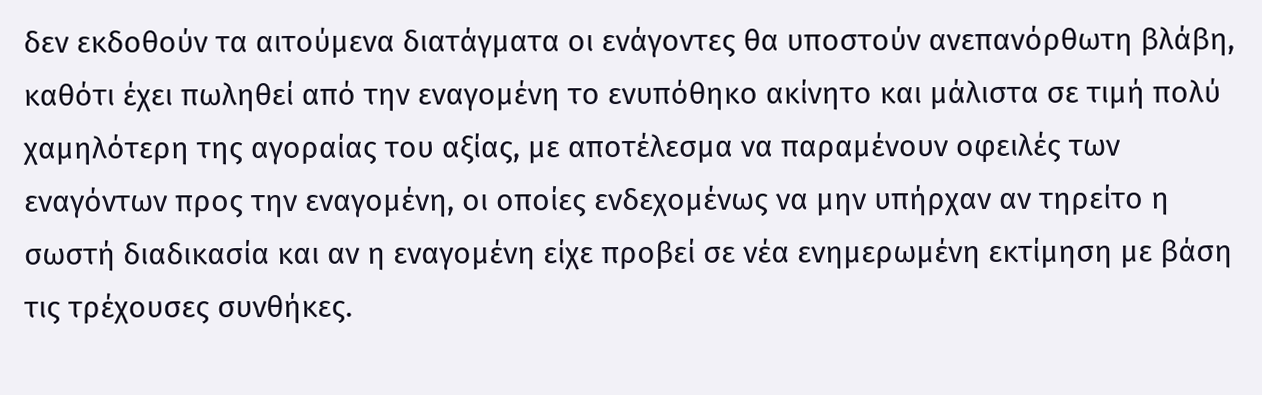δεν εκδοθούν τα αιτούμενα διατάγματα οι ενάγοντες θα υποστούν ανεπανόρθωτη βλάβη, καθότι έχει πωληθεί από την εναγομένη το ενυπόθηκο ακίνητο και μάλιστα σε τιμή πολύ χαμηλότερη της αγοραίας του αξίας, με αποτέλεσμα να παραμένουν οφειλές των εναγόντων προς την εναγομένη, οι οποίες ενδεχομένως να μην υπήρχαν αν τηρείτο η σωστή διαδικασία και αν η εναγομένη είχε προβεί σε νέα ενημερωμένη εκτίμηση με βάση τις τρέχουσες συνθήκες.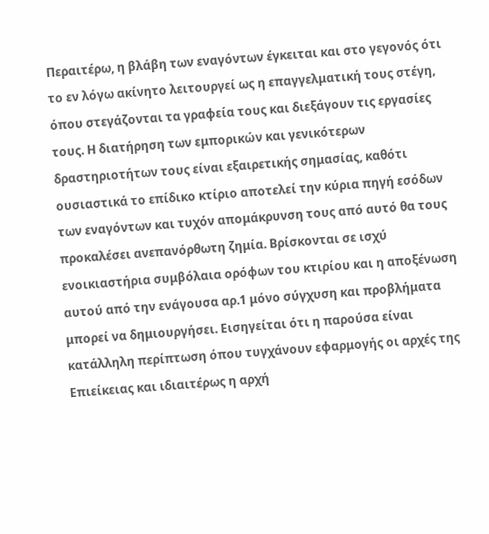Περαιτέρω, η βλάβη των εναγόντων έγκειται και στο γεγονός ότι το εν λόγω ακίνητο λειτουργεί ως η επαγγελματική τους στέγη, όπου στεγάζονται τα γραφεία τους και διεξάγουν τις εργασίες τους. Η διατήρηση των εμπορικών και γενικότερων δραστηριοτήτων τους είναι εξαιρετικής σημασίας, καθότι ουσιαστικά το επίδικο κτίριο αποτελεί την κύρια πηγή εσόδων των εναγόντων και τυχόν απομάκρυνση τους από αυτό θα τους προκαλέσει ανεπανόρθωτη ζημία. Βρίσκονται σε ισχύ ενοικιαστήρια συμβόλαια ορόφων του κτιρίου και η αποξένωση αυτού από την ενάγουσα αρ.1 μόνο σύγχυση και προβλήματα μπορεί να δημιουργήσει. Εισηγείται ότι η παρούσα είναι κατάλληλη περίπτωση όπου τυγχάνουν εφαρμογής οι αρχές της Επιείκειας και ιδιαιτέρως η αρχή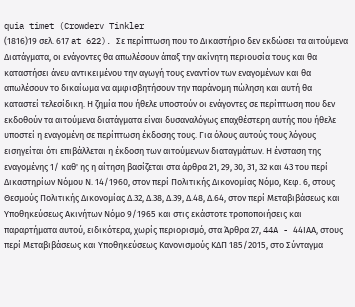quia timet (Crowderv Tinkler
(1816)19 σελ. 617 at 622). Σε περίπτωση που το Δικαστήριο δεν εκδώσει τα αιτούμενα Διατάγματα, οι ενάγοντες θα απωλέσουν άπαξ την ακίνητη περιουσία τους και θα καταστήσει άνευ αντικειμένου την αγωγή τους εναντίον των εναγομένων και θα απωλέσουν το δικαίωμα να αμφισβητήσουν την παράνομη πώληση και αυτή θα καταστεί τελεσίδικη. Η ζημία που ήθελε υποστούν οι ενάγοντες σε περίπτωση που δεν εκδοθούν τα αιτούμενα διατάγματα είναι δυσαναλόγως επαχθέστερη αυτής που ήθελε υποστεί η εναγομένη σε περίπτωση έκδοσης τους. Για όλους αυτούς τους λόγους εισηγείται ότι επιβάλλεται η έκδοση των αιτούμενων διαταγμάτων. Η ένσταση της εναγομένης 1/ καθ' ης η αίτηση βασίζεται στα άρθρα 21, 29, 30, 31, 32 και 43 του περί Δικαστηρίων Νόμου Ν. 14/1960, στον περί Πολιτικής Δικονομίας Νόμο, Κεφ. 6, στους Θεσμούς Πολιτικής Δικονομίας Δ.32, Δ.38, Δ.39, Δ.48, Δ.64, στον περί Μεταβιβάσεως και Υποθηκεύσεως Ακινήτων Νόμο 9/1965 και στις εκάστοτε τροποποιήσεις και παραρτήματα αυτού, ειδικότερα, χωρίς περιορισμό, στα Άρθρα 27, 44A - 44ΙΑΑ, στους περί Μεταβιβάσεως και Υποθηκεύσεως Κανονισμούς ΚΔΠ 185/2015, στο Σύνταγμα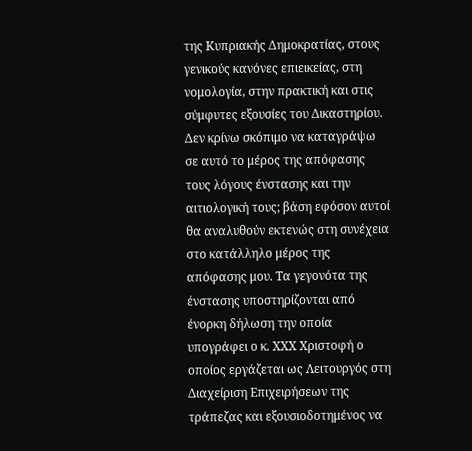της Κυπριακής Δημοκρατίας, στους γενικούς κανόνες επιεικείας, στη νομολογία, στην πρακτική και στις σύμφυτες εξουσίες του Δικαστηρίου. Δεν κρίνω σκόπιμο να καταγράψω σε αυτό το μέρος της απόφασης τους λόγους ένστασης και την αιτιολογική τους; βάση εφόσον αυτοί θα αναλυθούν εκτενώς στη συνέχεια στο κατάλληλο μέρος της απόφασης μου. Τα γεγονότα της ένστασης υποστηρίζονται από ένορκη δήλωση την οποία υπογράφει ο κ. ΧΧΧ Χριστοφή ο οποίος εργάζεται ως Λειτουργός στη Διαχείριση Επιχειρήσεων της τράπεζας και εξουσιοδοτημένος να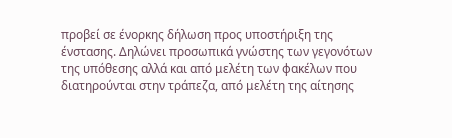προβεί σε ένορκης δήλωση προς υποστήριξη της ένστασης. Δηλώνει προσωπικά γνώστης των γεγονότων της υπόθεσης αλλά και από μελέτη των φακέλων που διατηρούνται στην τράπεζα, από μελέτη της αίτησης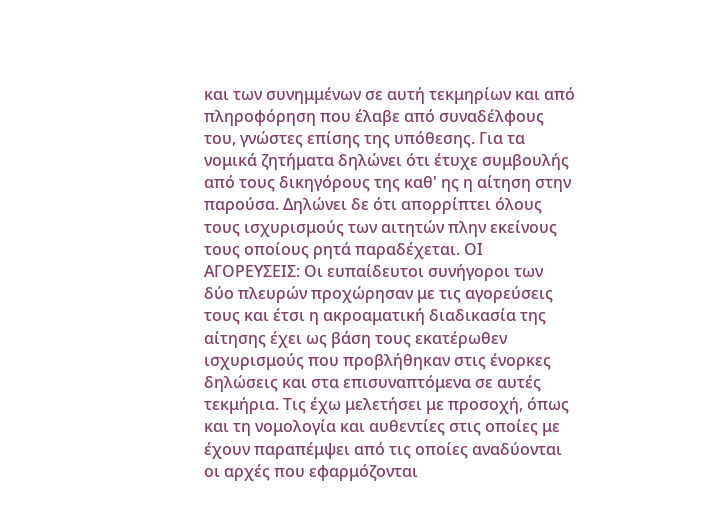και των συνημμένων σε αυτή τεκμηρίων και από πληροφόρηση που έλαβε από συναδέλφους του, γνώστες επίσης της υπόθεσης. Για τα νομικά ζητήματα δηλώνει ότι έτυχε συμβουλής από τους δικηγόρους της καθ' ης η αίτηση στην παρούσα. Δηλώνει δε ότι απορρίπτει όλους τους ισχυρισμούς των αιτητών πλην εκείνους τους οποίους ρητά παραδέχεται. ΟΙ ΑΓΟΡΕΥΣΕΙΣ: Οι ευπαίδευτοι συνήγοροι των δύο πλευρών προχώρησαν με τις αγορεύσεις τους και έτσι η ακροαματική διαδικασία της αίτησης έχει ως βάση τους εκατέρωθεν ισχυρισμούς που προβλήθηκαν στις ένορκες δηλώσεις και στα επισυναπτόμενα σε αυτές τεκμήρια. Τις έχω μελετήσει με προσοχή, όπως και τη νομολογία και αυθεντίες στις οποίες με έχουν παραπέμψει από τις οποίες αναδύονται οι αρχές που εφαρμόζονται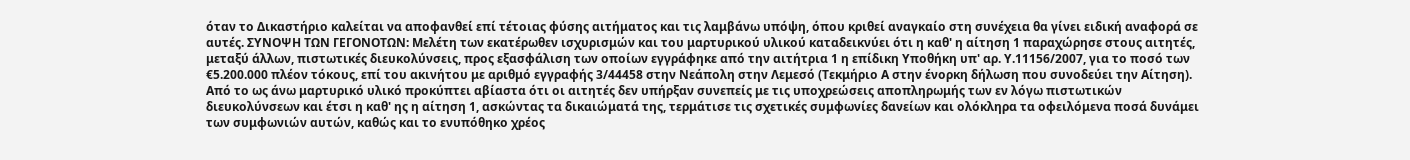όταν το Δικαστήριο καλείται να αποφανθεί επί τέτοιας φύσης αιτήματος και τις λαμβάνω υπόψη, όπου κριθεί αναγκαίο στη συνέχεια θα γίνει ειδική αναφορά σε αυτές. ΣΥΝΟΨΗ ΤΩΝ ΓΕΓΟΝΟΤΩΝ: Μελέτη των εκατέρωθεν ισχυρισμών και του μαρτυρικού υλικού καταδεικνύει ότι η καθ' η αίτηση 1 παραχώρησε στους αιτητές, μεταξύ άλλων, πιστωτικές διευκολύνσεις, προς εξασφάλιση των οποίων εγγράφηκε από την αιτήτρια 1 η επίδικη Υποθήκη υπ' αρ. Υ.11156/2007, για το ποσό των €5.200.000 πλέον τόκους, επί του ακινήτου με αριθμό εγγραφής 3/44458 στην Νεάπολη στην Λεμεσό (Τεκμήριο Α στην ένορκη δήλωση που συνοδεύει την Αίτηση). Από το ως άνω μαρτυρικό υλικό προκύπτει αβίαστα ότι οι αιτητές δεν υπήρξαν συνεπείς με τις υποχρεώσεις αποπληρωμής των εν λόγω πιστωτικών διευκολύνσεων και έτσι η καθ' ης η αίτηση 1, ασκώντας τα δικαιώματά της, τερμάτισε τις σχετικές συμφωνίες δανείων και ολόκληρα τα οφειλόμενα ποσά δυνάμει των συμφωνιών αυτών, καθώς και το ενυπόθηκο χρέος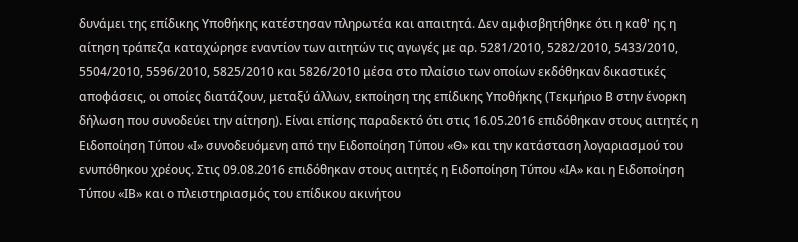δυνάμει της επίδικης Υποθήκης κατέστησαν πληρωτέα και απαιτητά. Δεν αμφισβητήθηκε ότι η καθ' ης η αίτηση τράπεζα καταχώρησε εναντίον των αιτητών τις αγωγές με αρ. 5281/2010, 5282/2010, 5433/2010, 5504/2010, 5596/2010, 5825/2010 και 5826/2010 μέσα στο πλαίσιο των οποίων εκδόθηκαν δικαστικές αποφάσεις, οι οποίες διατάζουν, μεταξύ άλλων, εκποίηση της επίδικης Υποθήκης (Τεκμήριο Β στην ένορκη δήλωση που συνοδεύει την αίτηση). Είναι επίσης παραδεκτό ότι στις 16.05.2016 επιδόθηκαν στους αιτητές η Ειδοποίηση Τύπου «Ι» συνοδευόμενη από την Ειδοποίηση Τύπου «Θ» και την κατάσταση λογαριασμού του ενυπόθηκου χρέους. Στις 09.08.2016 επιδόθηκαν στους αιτητές η Ειδοποίηση Τύπου «ΙΑ» και η Ειδοποίηση Τύπου «ΙΒ» και ο πλειστηριασμός του επίδικου ακινήτου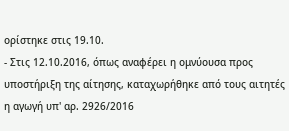ορίστηκε στις 19.10.
- Στις 12.10.2016, όπως αναφέρει η ομνύουσα προς υποστήριξη της αίτησης, καταχωρήθηκε από τους αιτητές η αγωγή υπ' αρ. 2926/2016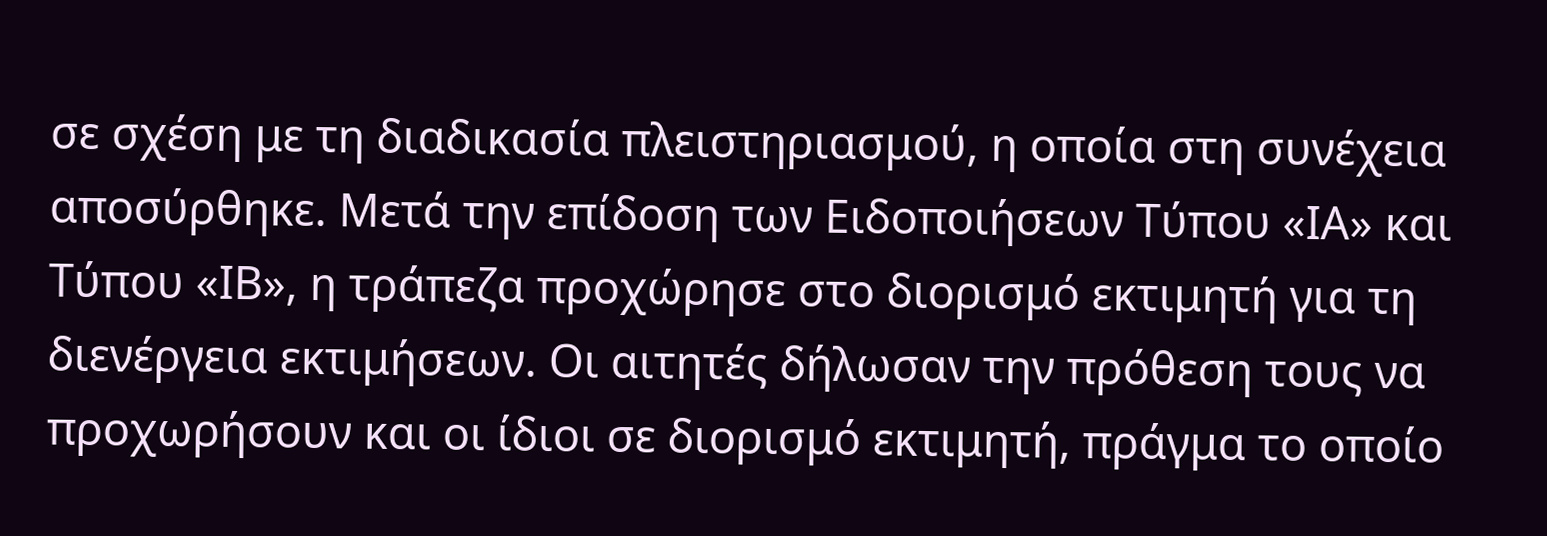σε σχέση με τη διαδικασία πλειστηριασμού, η οποία στη συνέχεια αποσύρθηκε. Μετά την επίδοση των Ειδοποιήσεων Τύπου «ΙΑ» και Τύπου «ΙΒ», η τράπεζα προχώρησε στο διορισμό εκτιμητή για τη διενέργεια εκτιμήσεων. Οι αιτητές δήλωσαν την πρόθεση τους να προχωρήσουν και οι ίδιοι σε διορισμό εκτιμητή, πράγμα το οποίο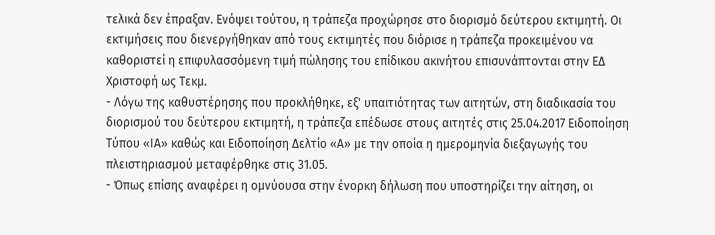τελικά δεν έπραξαν. Ενόψει τούτου, η τράπεζα προχώρησε στο διορισμό δεύτερου εκτιμητή. Οι εκτιμήσεις που διενεργήθηκαν από τους εκτιμητές που διόρισε η τράπεζα προκειμένου να καθοριστεί η επιφυλασσόμενη τιμή πώλησης του επίδικου ακινήτου επισυνάπτονται στην ΕΔ Χριστοφή ως Τεκμ.
- Λόγω της καθυστέρησης που προκλήθηκε, εξ' υπαιτιότητας των αιτητών, στη διαδικασία του διορισμού του δεύτερου εκτιμητή, η τράπεζα επέδωσε στους αιτητές στις 25.04.2017 Ειδοποίηση Τύπου «ΙΑ» καθώς και Ειδοποίηση Δελτίο «Α» με την οποία η ημερομηνία διεξαγωγής του πλειστηριασμού μεταφέρθηκε στις 31.05.
- Όπως επίσης αναφέρει η ομνύουσα στην ένορκη δήλωση που υποστηρίζει την αίτηση, οι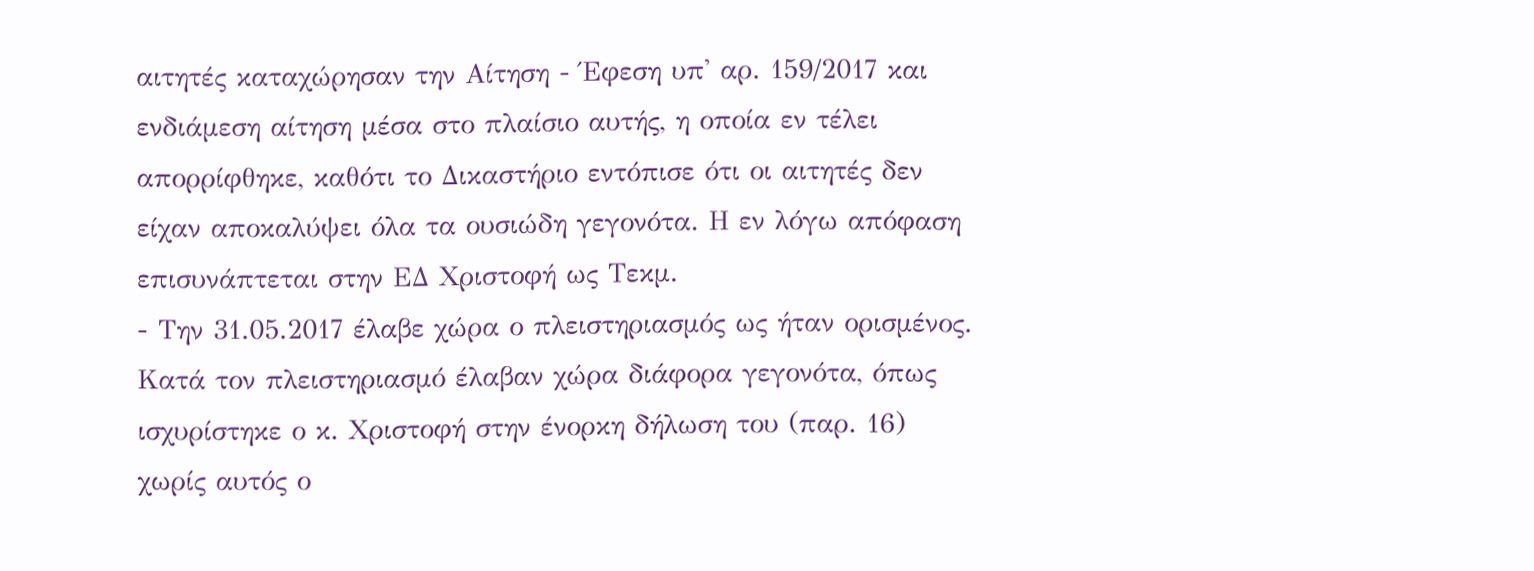αιτητές καταχώρησαν την Αίτηση - Έφεση υπ' αρ. 159/2017 και ενδιάμεση αίτηση μέσα στο πλαίσιο αυτής, η οποία εν τέλει απορρίφθηκε, καθότι το Δικαστήριο εντόπισε ότι οι αιτητές δεν είχαν αποκαλύψει όλα τα ουσιώδη γεγονότα. Η εν λόγω απόφαση επισυνάπτεται στην ΕΔ Χριστοφή ως Τεκμ.
- Την 31.05.2017 έλαβε χώρα ο πλειστηριασμός ως ήταν ορισμένος. Κατά τον πλειστηριασμό έλαβαν χώρα διάφορα γεγονότα, όπως ισχυρίστηκε ο κ. Χριστοφή στην ένορκη δήλωση του (παρ. 16) χωρίς αυτός ο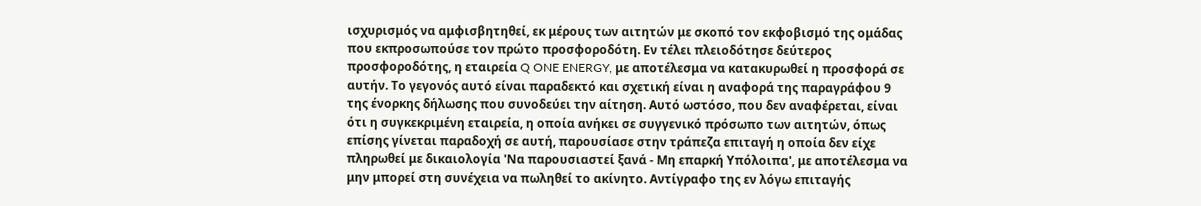ισχυρισμός να αμφισβητηθεί, εκ μέρους των αιτητών με σκοπό τον εκφοβισμό της ομάδας που εκπροσωπούσε τον πρώτο προσφοροδότη. Εν τέλει πλειοδότησε δεύτερος προσφοροδότης, η εταιρεία Q ONE ENERGY, με αποτέλεσμα να κατακυρωθεί η προσφορά σε αυτήν. Το γεγονός αυτό είναι παραδεκτό και σχετική είναι η αναφορά της παραγράφου 9 της ένορκης δήλωσης που συνοδεύει την αίτηση. Αυτό ωστόσο, που δεν αναφέρεται, είναι ότι η συγκεκριμένη εταιρεία, η οποία ανήκει σε συγγενικό πρόσωπο των αιτητών, όπως επίσης γίνεται παραδοχή σε αυτή, παρουσίασε στην τράπεζα επιταγή η οποία δεν είχε πληρωθεί με δικαιολογία 'Να παρουσιαστεί ξανά - Μη επαρκή Υπόλοιπα', με αποτέλεσμα να μην μπορεί στη συνέχεια να πωληθεί το ακίνητο. Αντίγραφο της εν λόγω επιταγής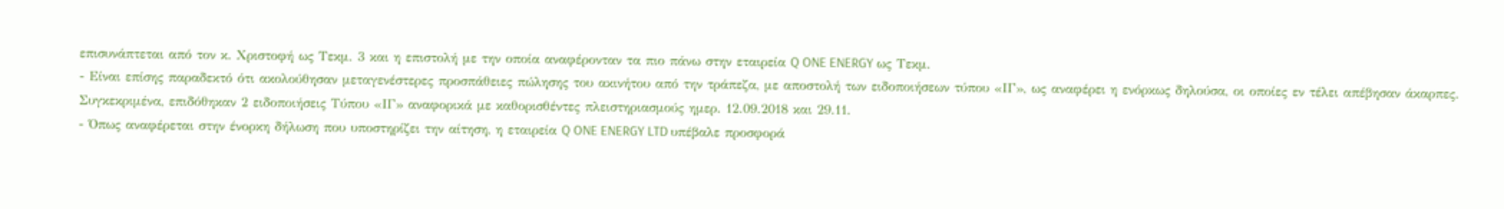επισυνάπτεται από τον κ. Χριστοφή ως Τεκμ. 3 και η επιστολή με την οποία αναφέρονταν τα πιο πάνω στην εταιρεία Q ONE ENERGY ως Τεκμ.
- Είναι επίσης παραδεκτό ότι ακολούθησαν μεταγενέστερες προσπάθειες πώλησης του ακινήτου από την τράπεζα, με αποστολή των ειδοποιήσεων τύπου «ΙΓ», ως αναφέρει η ενόρκως δηλούσα, οι οποίες εν τέλει απέβησαν άκαρπες. Συγκεκριμένα, επιδόθηκαν 2 ειδοποιήσεις Τύπου «ΙΓ» αναφορικά με καθορισθέντες πλειστηριασμούς ημερ. 12.09.2018 και 29.11.
- Όπως αναφέρεται στην ένορκη δήλωση που υποστηρίζει την αίτηση, η εταιρεία Q ONE ENERGY LTD υπέβαλε προσφορά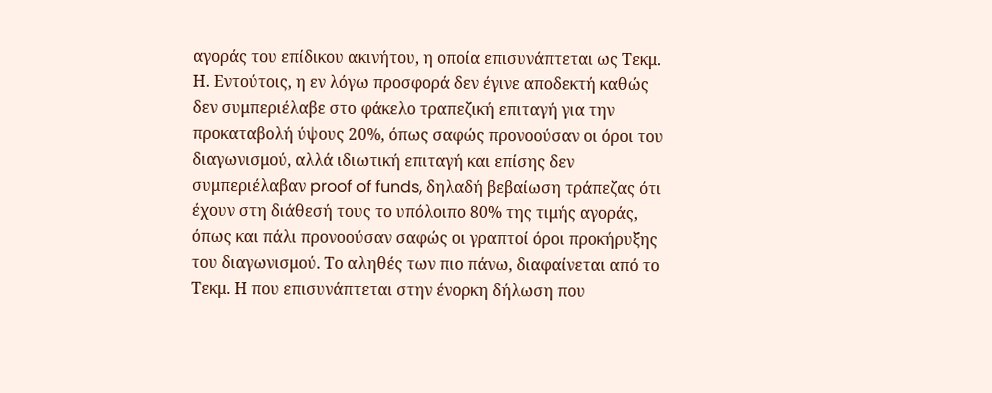αγοράς του επίδικου ακινήτου, η οποία επισυνάπτεται ως Τεκμ. Η. Εντούτοις, η εν λόγω προσφορά δεν έγινε αποδεκτή καθώς δεν συμπεριέλαβε στο φάκελο τραπεζική επιταγή για την προκαταβολή ύψους 20%, όπως σαφώς προνοούσαν οι όροι του διαγωνισμού, αλλά ιδιωτική επιταγή και επίσης δεν συμπεριέλαβαν proof of funds, δηλαδή βεβαίωση τράπεζας ότι έχουν στη διάθεσή τους το υπόλοιπο 80% της τιμής αγοράς, όπως και πάλι προνοούσαν σαφώς οι γραπτοί όροι προκήρυξης του διαγωνισμού. Το αληθές των πιο πάνω, διαφαίνεται από το Τεκμ. Η που επισυνάπτεται στην ένορκη δήλωση που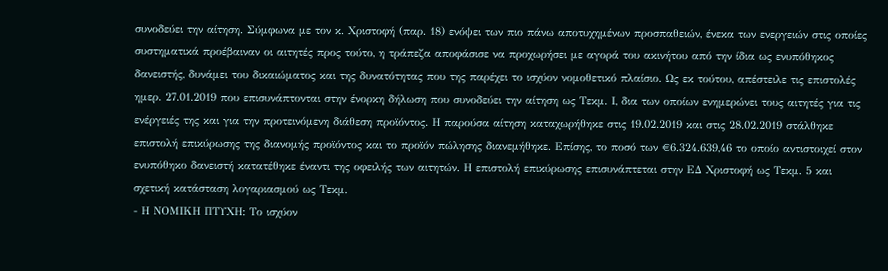συνοδεύει την αίτηση. Σύμφωνα με τον κ. Χριστοφή (παρ. 18) ενόψει των πιο πάνω αποτυχημένων προσπαθειών, ένεκα των ενεργειών στις οποίες συστηματικά προέβαιναν οι αιτητές προς τούτο, η τράπεζα αποφάσισε να προχωρήσει με αγορά του ακινήτου από την ίδια ως ενυπόθηκος δανειστής, δυνάμει του δικαιώματος και της δυνατότητας που της παρέχει το ισχύον νομοθετικό πλαίσιο. Ως εκ τούτου, απέστειλε τις επιστολές ημερ. 27.01.2019 που επισυνάπτονται στην ένορκη δήλωση που συνοδεύει την αίτηση ως Τεκμ. Ι, δια των οποίων ενημερώνει τους αιτητές για τις ενέργειές της και για την προτεινόμενη διάθεση προϊόντος. Η παρούσα αίτηση καταχωρήθηκε στις 19.02.2019 και στις 28.02.2019 στάλθηκε επιστολή επικύρωσης της διανομής προϊόντος και το προϊόν πώλησης διανεμήθηκε. Επίσης, το ποσό των €6.324.639,46 το οποίο αντιστοιχεί στον ενυπόθηκο δανειστή κατατέθηκε έναντι της οφειλής των αιτητών. Η επιστολή επικύρωσης επισυνάπτεται στην ΕΔ Χριστοφή ως Τεκμ. 5 και σχετική κατάσταση λογαριασμού ως Τεκμ.
- Η ΝΟΜΙΚΗ ΠΤΥΧΗ: Το ισχύον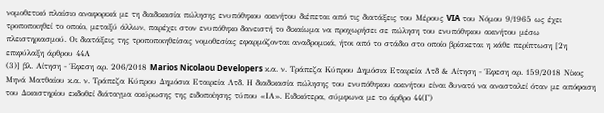νομοθετικό πλαίσιο αναφορικά με τη διαδικασία πώλησης ενυπόθηκου ακινήτου διέπεται από τις διατάξεις του Μέρους VIA του Νόμου 9/1965 ως έχει τροποποιηθεί το οποίο, μεταξύ άλλων, παρέχει στον ενυπόθηκο δανειστή το δικαίωμα να προχωρήσει σε πώληση του ενυπόθηκου ακινήτου μέσω πλειστηριασμού. Οι διατάξεις της τροποποιηθείσας νομοθεσίας εφαρμόζονται αναδρομικά, ήτοι από το στάδιο στο οποίο βρίσκεται η κάθε περίπτωση [2η επιφύλαξη άρθρου 44Α
(3)] βλ. Αίτηση - Έφεση αρ. 206/2018 Marios Nicolaou Developers κ.α. ν. Τράπεζα Κύπρου Δημόσια Εταιρεία Λτδ & Αίτηση - Έφεση αρ. 159/2018 Νίκος Μηνά Ματθαίου κ.α. ν. Τράπεζα Κύπρου Δημόσια Εταιρεία Λτδ. Η διαδικασία πώλησης του ενυπόθηκου ακινήτου είναι δυνατό να ανασταλεί όταν με απόφαση του Δικαστηρίου εκδοθεί διάταγμα ακύρωσης της ειδοποίησης τύπου «ΙΑ». Ειδικότερα, σύμφωνα με το άρθρο 44(Γ)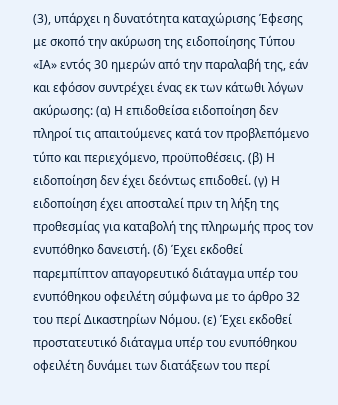(3), υπάρχει η δυνατότητα καταχώρισης Έφεσης με σκοπό την ακύρωση της ειδοποίησης Τύπου «ΙΑ» εντός 30 ημερών από την παραλαβή της, εάν και εφόσον συντρέχει ένας εκ των κάτωθι λόγων ακύρωσης: (α) Η επιδοθείσα ειδοποίηση δεν πληροί τις απαιτούμενες κατά τον προβλεπόμενο τύπο και περιεχόμενο, προϋποθέσεις. (β) Η ειδοποίηση δεν έχει δεόντως επιδοθεί. (γ) Η ειδοποίηση έχει αποσταλεί πριν τη λήξη της προθεσμίας για καταβολή της πληρωμής προς τον ενυπόθηκο δανειστή. (δ) Έχει εκδοθεί παρεμπίπτον απαγορευτικό διάταγμα υπέρ του ενυπόθηκου οφειλέτη σύμφωνα με το άρθρο 32 του περί Δικαστηρίων Νόμου. (ε) Έχει εκδοθεί προστατευτικό διάταγμα υπέρ του ενυπόθηκου οφειλέτη δυνάμει των διατάξεων του περί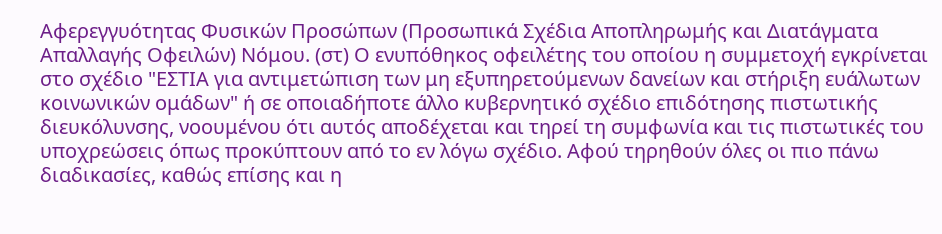Αφερεγγυότητας Φυσικών Προσώπων (Προσωπικά Σχέδια Αποπληρωμής και Διατάγματα Απαλλαγής Οφειλών) Νόμου. (στ) Ο ενυπόθηκος οφειλέτης του οποίου η συμμετοχή εγκρίνεται στο σχέδιο "ΕΣΤΙΑ για αντιμετώπιση των μη εξυπηρετούμενων δανείων και στήριξη ευάλωτων κοινωνικών ομάδων" ή σε οποιαδήποτε άλλο κυβερνητικό σχέδιο επιδότησης πιστωτικής διευκόλυνσης, νοουμένου ότι αυτός αποδέχεται και τηρεί τη συμφωνία και τις πιστωτικές του υποχρεώσεις όπως προκύπτουν από το εν λόγω σχέδιο. Αφού τηρηθούν όλες οι πιο πάνω διαδικασίες, καθώς επίσης και η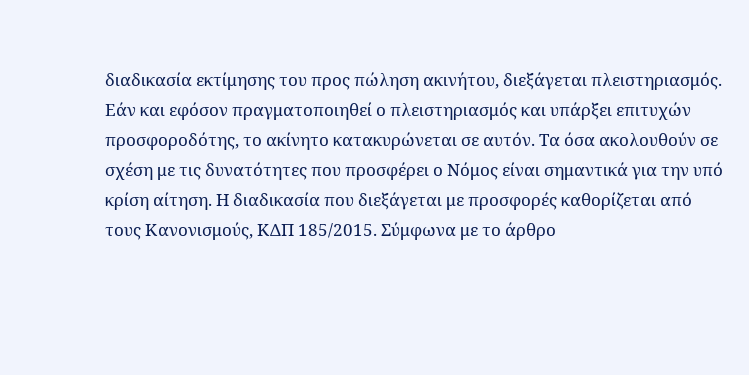διαδικασία εκτίμησης του προς πώληση ακινήτου, διεξάγεται πλειστηριασμός. Εάν και εφόσον πραγματοποιηθεί ο πλειστηριασμός και υπάρξει επιτυχών προσφοροδότης, το ακίνητο κατακυρώνεται σε αυτόν. Τα όσα ακολουθούν σε σχέση με τις δυνατότητες που προσφέρει ο Νόμος είναι σημαντικά για την υπό κρίση αίτηση. Η διαδικασία που διεξάγεται με προσφορές καθορίζεται από τους Κανονισμούς, ΚΔΠ 185/2015. Σύμφωνα με το άρθρο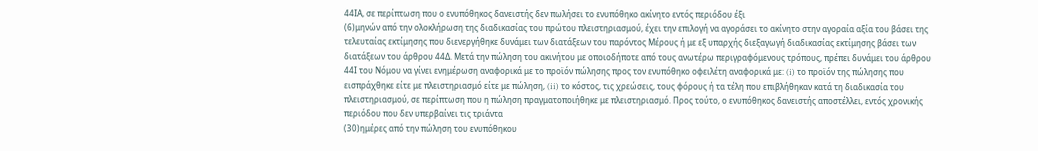44ΙΑ, σε περίπτωση που ο ενυπόθηκος δανειστής δεν πωλήσει το ενυπόθηκο ακίνητο εντός περιόδου έξι
(6)μηνών από την ολοκλήρωση της διαδικασίας του πρώτου πλειστηριασμού, έχει την επιλογή να αγοράσει το ακίνητο στην αγοραία αξία του βάσει της τελευταίας εκτίμησης που διενεργήθηκε δυνάμει των διατάξεων του παρόντος Μέρους ή με εξ υπαρχής διεξαγωγή διαδικασίας εκτίμησης βάσει των διατάξεων του άρθρου 44Δ. Μετά την πώληση του ακινήτου με οποιοδήποτε από τους ανωτέρω περιγραφόμενους τρόπους, πρέπει δυνάμει του άρθρου 44Ι του Νόμου να γίνει ενημέρωση αναφορικά με το προϊόν πώλησης προς τον ενυπόθηκο οφειλέτη αναφορικά με: (i) το προϊόν της πώλησης που εισπράχθηκε είτε με πλειστηριασμό είτε με πώληση, (ii) το κόστος, τις χρεώσεις, τους φόρους ή τα τέλη που επιβλήθηκαν κατά τη διαδικασία του πλειστηριασμού, σε περίπτωση που η πώληση πραγματοποιήθηκε με πλειστηριασμό. Προς τούτο, ο ενυπόθηκος δανειστής αποστέλλει, εντός χρονικής περιόδου που δεν υπερβαίνει τις τριάντα
(30)ημέρες από την πώληση του ενυπόθηκου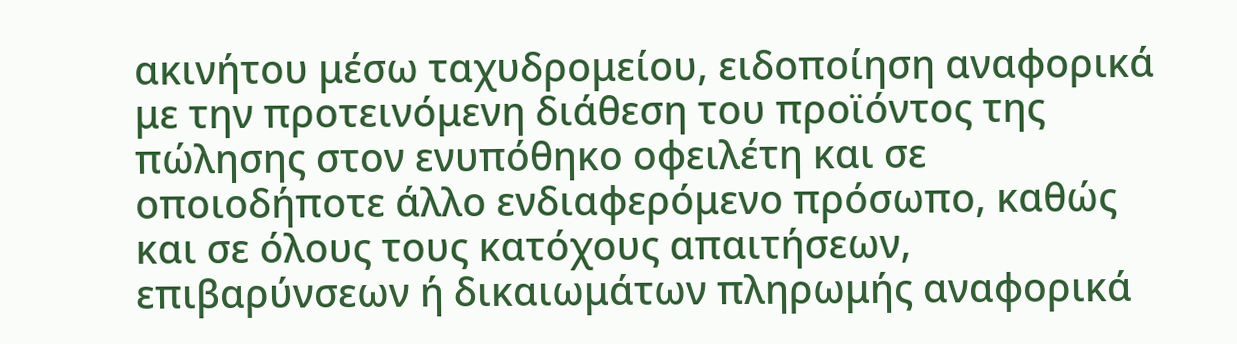ακινήτου μέσω ταχυδρομείου, ειδοποίηση αναφορικά με την προτεινόμενη διάθεση του προϊόντος της πώλησης στον ενυπόθηκο οφειλέτη και σε οποιοδήποτε άλλο ενδιαφερόμενο πρόσωπο, καθώς και σε όλους τους κατόχους απαιτήσεων, επιβαρύνσεων ή δικαιωμάτων πληρωμής αναφορικά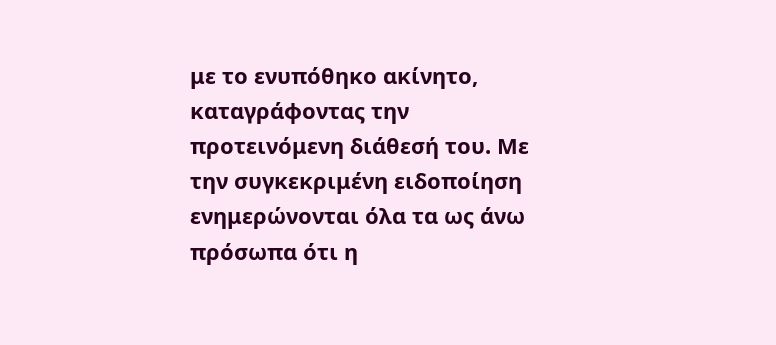με το ενυπόθηκο ακίνητο, καταγράφοντας την προτεινόμενη διάθεσή του. Με την συγκεκριμένη ειδοποίηση ενημερώνονται όλα τα ως άνω πρόσωπα ότι η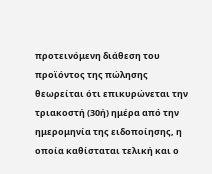προτεινόμενη διάθεση του προϊόντος της πώλησης θεωρείται ότι επικυρώνεται την τριακοστή (30ή) ημέρα από την ημερομηνία της ειδοποίησης, η οποία καθίσταται τελική και ο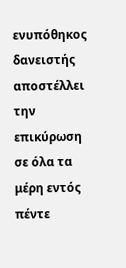ενυπόθηκος δανειστής αποστέλλει την επικύρωση σε όλα τα μέρη εντός πέντε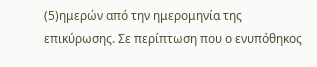(5)ημερών από την ημερομηνία της επικύρωσης. Σε περίπτωση που ο ενυπόθηκος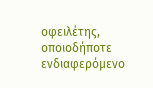οφειλέτης, οποιοδήποτε ενδιαφερόμενο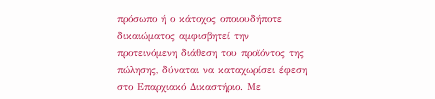πρόσωπο ή ο κάτοχος οποιουδήποτε δικαιώματος αμφισβητεί την προτεινόμενη διάθεση του προϊόντος της πώλησης, δύναται να καταχωρίσει έφεση στο Επαρχιακό Δικαστήριο. Με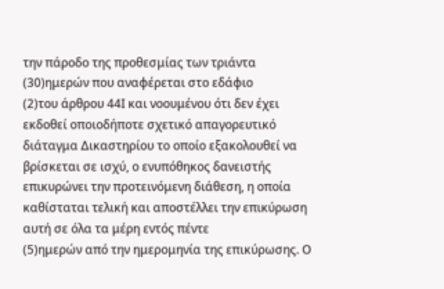την πάροδο της προθεσμίας των τριάντα
(30)ημερών που αναφέρεται στο εδάφιο
(2)του άρθρου 44Ι και νοουμένου ότι δεν έχει εκδοθεί οποιοδήποτε σχετικό απαγορευτικό διάταγμα Δικαστηρίου το οποίο εξακολουθεί να βρίσκεται σε ισχύ, ο ενυπόθηκος δανειστής επικυρώνει την προτεινόμενη διάθεση, η οποία καθίσταται τελική και αποστέλλει την επικύρωση αυτή σε όλα τα μέρη εντός πέντε
(5)ημερών από την ημερομηνία της επικύρωσης. Ο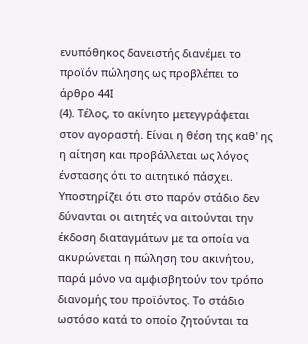ενυπόθηκος δανειστής διανέμει το προϊόν πώλησης ως προβλέπει το άρθρο 44Ι
(4). Τέλος, το ακίνητο μετεγγράφεται στον αγοραστή. Είναι η θέση της καθ' ης η αίτηση και προβάλλεται ως λόγος ένστασης ότι το αιτητικό πάσχει. Υποστηρίζει ότι στο παρόν στάδιο δεν δύνανται οι αιτητές να αιτούνται την έκδοση διαταγμάτων με τα οποία να ακυρώνεται η πώληση του ακινήτου, παρά μόνο να αμφισβητούν τον τρόπο διανομής του προϊόντος. Το στάδιο ωστόσο κατά το οποίο ζητούνται τα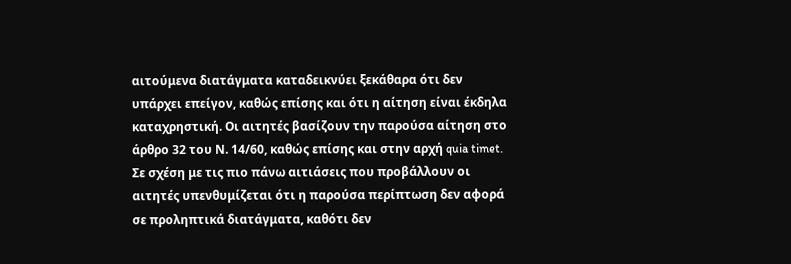αιτούμενα διατάγματα καταδεικνύει ξεκάθαρα ότι δεν υπάρχει επείγον, καθώς επίσης και ότι η αίτηση είναι έκδηλα καταχρηστική. Οι αιτητές βασίζουν την παρούσα αίτηση στο άρθρο 32 του Ν. 14/60, καθώς επίσης και στην αρχή quia timet. Σε σχέση με τις πιο πάνω αιτιάσεις που προβάλλουν οι αιτητές υπενθυμίζεται ότι η παρούσα περίπτωση δεν αφορά σε προληπτικά διατάγματα, καθότι δεν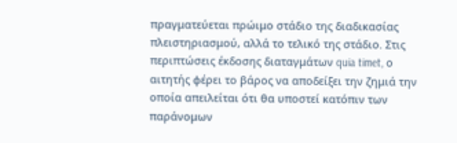πραγματεύεται πρώιμο στάδιο της διαδικασίας πλειστηριασμού, αλλά το τελικό της στάδιο. Στις περιπτώσεις έκδοσης διαταγμάτων quia timet, ο αιτητής φέρει το βάρος να αποδείξει την ζημιά την οποία απειλείται ότι θα υποστεί κατόπιν των παράνομων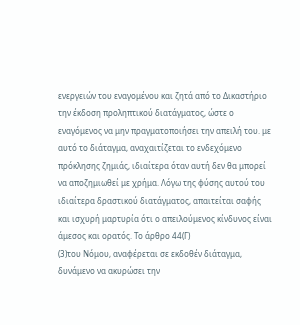ενεργειών του εναγομένου και ζητά από το Δικαστήριο την έκδοση προληπτικού διατάγματος, ώστε ο εναγόμενος να μην πραγματοποιήσει την απειλή του. με αυτό το διάταγμα, αναχαιτίζεται το ενδεχόμενο πρόκλησης ζημιάς, ιδιαίτερα όταν αυτή δεν θα μπορεί να αποζημιωθεί με χρήμα. Λόγω της φύσης αυτού του ιδιαίτερα δραστικού διατάγματος, απαιτείται σαφής και ισχυρή μαρτυρία ότι ο απειλούμενος κίνδυνος είναι άμεσος και ορατός. Το άρθρο 44(Γ)
(3)του Νόμου, αναφέρεται σε εκδοθέν διάταγμα, δυνάμενο να ακυρώσει την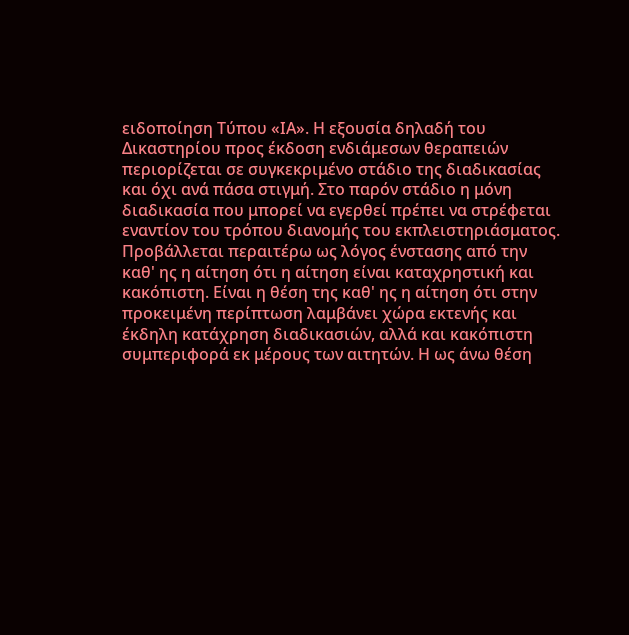ειδοποίηση Τύπου «ΙΑ». Η εξουσία δηλαδή του Δικαστηρίου προς έκδοση ενδιάμεσων θεραπειών περιορίζεται σε συγκεκριμένο στάδιο της διαδικασίας και όχι ανά πάσα στιγμή. Στο παρόν στάδιο η μόνη διαδικασία που μπορεί να εγερθεί πρέπει να στρέφεται εναντίον του τρόπου διανομής του εκπλειστηριάσματος. Προβάλλεται περαιτέρω ως λόγος ένστασης από την καθ' ης η αίτηση ότι η αίτηση είναι καταχρηστική και κακόπιστη. Είναι η θέση της καθ' ης η αίτηση ότι στην προκειμένη περίπτωση λαμβάνει χώρα εκτενής και έκδηλη κατάχρηση διαδικασιών, αλλά και κακόπιστη συμπεριφορά εκ μέρους των αιτητών. Η ως άνω θέση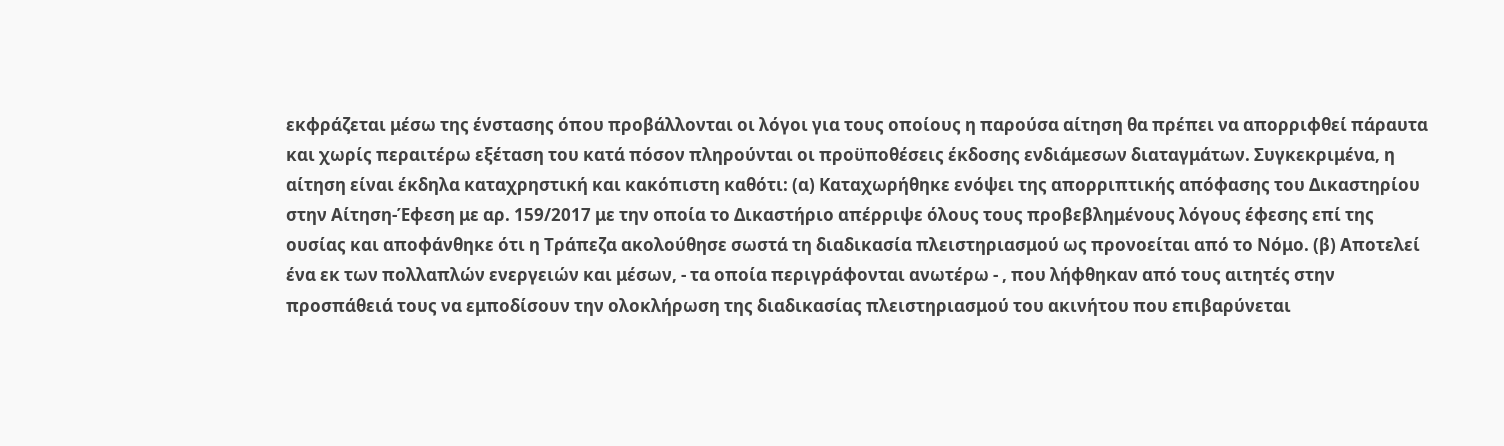εκφράζεται μέσω της ένστασης όπου προβάλλονται οι λόγοι για τους οποίους η παρούσα αίτηση θα πρέπει να απορριφθεί πάραυτα και χωρίς περαιτέρω εξέταση του κατά πόσον πληρούνται οι προϋποθέσεις έκδοσης ενδιάμεσων διαταγμάτων. Συγκεκριμένα, η αίτηση είναι έκδηλα καταχρηστική και κακόπιστη καθότι: (α) Καταχωρήθηκε ενόψει της απορριπτικής απόφασης του Δικαστηρίου στην Αίτηση-Έφεση με αρ. 159/2017 με την οποία το Δικαστήριο απέρριψε όλους τους προβεβλημένους λόγους έφεσης επί της ουσίας και αποφάνθηκε ότι η Τράπεζα ακολούθησε σωστά τη διαδικασία πλειστηριασμού ως προνοείται από το Νόμο. (β) Αποτελεί ένα εκ των πολλαπλών ενεργειών και μέσων, - τα οποία περιγράφονται ανωτέρω - , που λήφθηκαν από τους αιτητές στην προσπάθειά τους να εμποδίσουν την ολοκλήρωση της διαδικασίας πλειστηριασμού του ακινήτου που επιβαρύνεται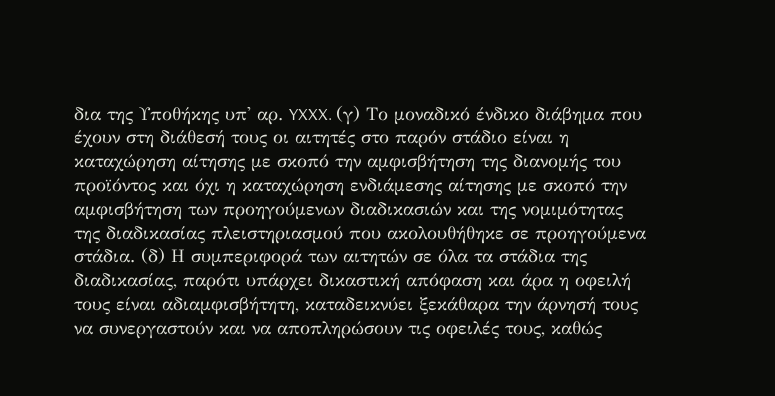δια της Υποθήκης υπ' αρ. YXXX. (γ) Το μοναδικό ένδικο διάβημα που έχουν στη διάθεσή τους οι αιτητές στο παρόν στάδιο είναι η καταχώρηση αίτησης με σκοπό την αμφισβήτηση της διανομής του προϊόντος και όχι η καταχώρηση ενδιάμεσης αίτησης με σκοπό την αμφισβήτηση των προηγούμενων διαδικασιών και της νομιμότητας της διαδικασίας πλειστηριασμού που ακολουθήθηκε σε προηγούμενα στάδια. (δ) Η συμπεριφορά των αιτητών σε όλα τα στάδια της διαδικασίας, παρότι υπάρχει δικαστική απόφαση και άρα η οφειλή τους είναι αδιαμφισβήτητη, καταδεικνύει ξεκάθαρα την άρνησή τους να συνεργαστούν και να αποπληρώσουν τις οφειλές τους, καθώς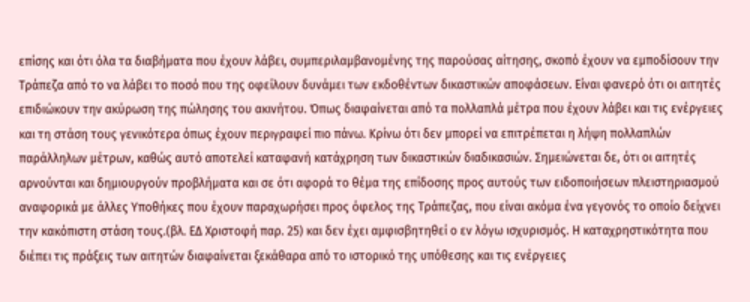επίσης και ότι όλα τα διαβήματα που έχουν λάβει, συμπεριλαμβανομένης της παρούσας αίτησης, σκοπό έχουν να εμποδίσουν την Τράπεζα από το να λάβει το ποσό που της οφείλουν δυνάμει των εκδοθέντων δικαστικών αποφάσεων. Είναι φανερό ότι οι αιτητές επιδιώκουν την ακύρωση της πώλησης του ακινήτου. Όπως διαφαίνεται από τα πολλαπλά μέτρα που έχουν λάβει και τις ενέργειες και τη στάση τους γενικότερα όπως έχουν περιγραφεί πιο πάνω. Κρίνω ότι δεν μπορεί να επιτρέπεται η λήψη πολλαπλών παράλληλων μέτρων, καθώς αυτό αποτελεί καταφανή κατάχρηση των δικαστικών διαδικασιών. Σημειώνεται δε, ότι οι αιτητές αρνούνται και δημιουργούν προβλήματα και σε ότι αφορά το θέμα της επίδοσης προς αυτούς των ειδοποιήσεων πλειστηριασμού αναφορικά με άλλες Υποθήκες που έχουν παραχωρήσει προς όφελος της Τράπεζας, που είναι ακόμα ένα γεγονός το οποίο δείχνει την κακόπιστη στάση τους.(βλ. ΕΔ Χριστοφή παρ. 25) και δεν έχει αμφισβητηθεί ο εν λόγω ισχυρισμός. Η καταχρηστικότητα που διέπει τις πράξεις των αιτητών διαφαίνεται ξεκάθαρα από το ιστορικό της υπόθεσης και τις ενέργειες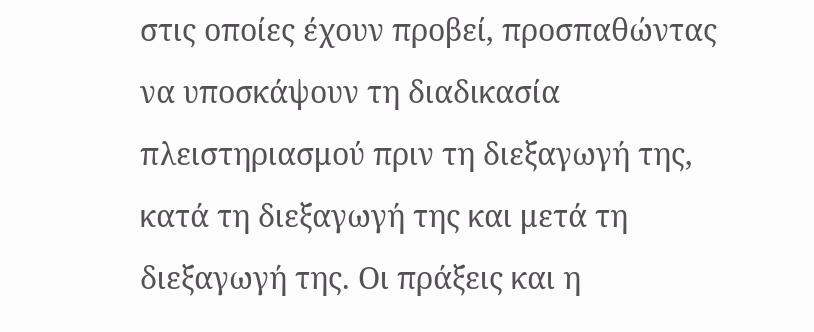στις οποίες έχουν προβεί, προσπαθώντας να υποσκάψουν τη διαδικασία πλειστηριασμού πριν τη διεξαγωγή της, κατά τη διεξαγωγή της και μετά τη διεξαγωγή της. Οι πράξεις και η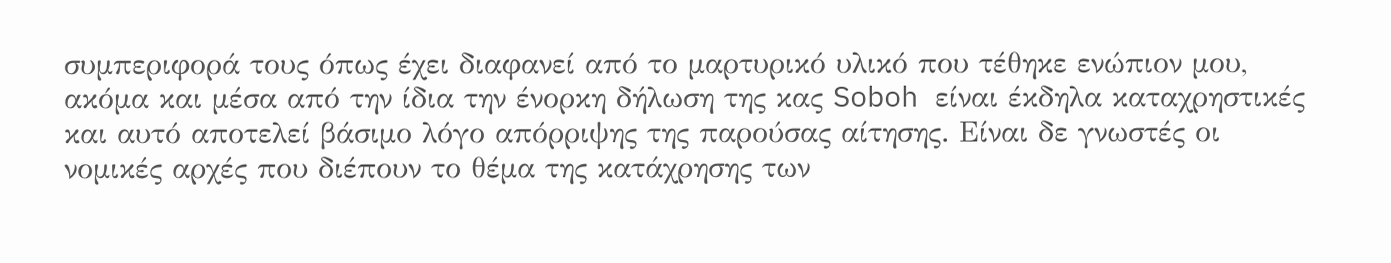συμπεριφορά τους όπως έχει διαφανεί από το μαρτυρικό υλικό που τέθηκε ενώπιον μου, ακόμα και μέσα από την ίδια την ένορκη δήλωση της κας Soboh είναι έκδηλα καταχρηστικές και αυτό αποτελεί βάσιμο λόγο απόρριψης της παρούσας αίτησης. Είναι δε γνωστές οι νομικές αρχές που διέπουν το θέμα της κατάχρησης των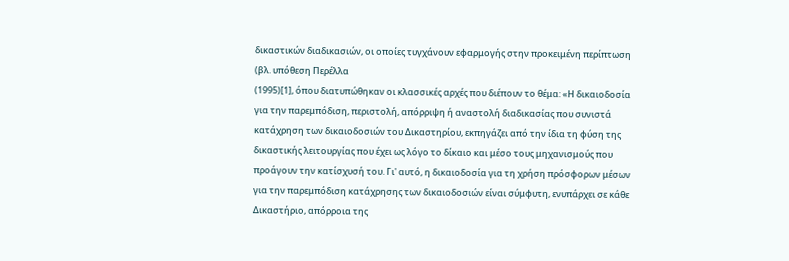δικαστικών διαδικασιών, οι οποίες τυγχάνουν εφαρμογής στην προκειμένη περίπτωση (βλ. υπόθεση Περέλλα
(1995)[1], όπου διατυπώθηκαν οι κλασσικές αρχές που διέπουν το θέμα: «Η δικαιοδοσία για την παρεμπόδιση, περιστολή, απόρριψη ή αναστολή διαδικασίας που συνιστά κατάχρηση των δικαιοδοσιών του Δικαστηρίου, εκπηγάζει από την ίδια τη φύση της δικαστικής λειτουργίας που έχει ως λόγο το δίκαιο και μέσο τους μηχανισμούς που προάγουν την κατίσχυσή του. Γι' αυτό, η δικαιοδοσία για τη χρήση πρόσφορων μέσων για την παρεμπόδιση κατάχρησης των δικαιοδοσιών είναι σύμφυτη, ενυπάρχει σε κάθε Δικαστήριο, απόρροια της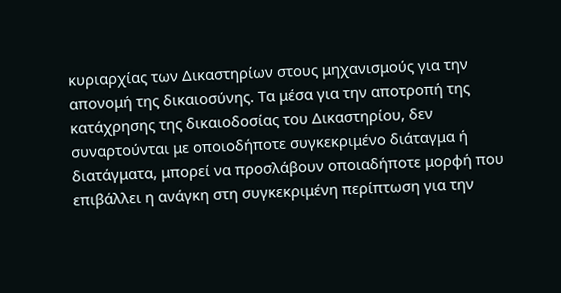κυριαρχίας των Δικαστηρίων στους μηχανισμούς για την απονομή της δικαιοσύνης. Τα μέσα για την αποτροπή της κατάχρησης της δικαιοδοσίας του Δικαστηρίου, δεν συναρτούνται με οποιοδήποτε συγκεκριμένο διάταγμα ή διατάγματα, μπορεί να προσλάβουν οποιαδήποτε μορφή που επιβάλλει η ανάγκη στη συγκεκριμένη περίπτωση για την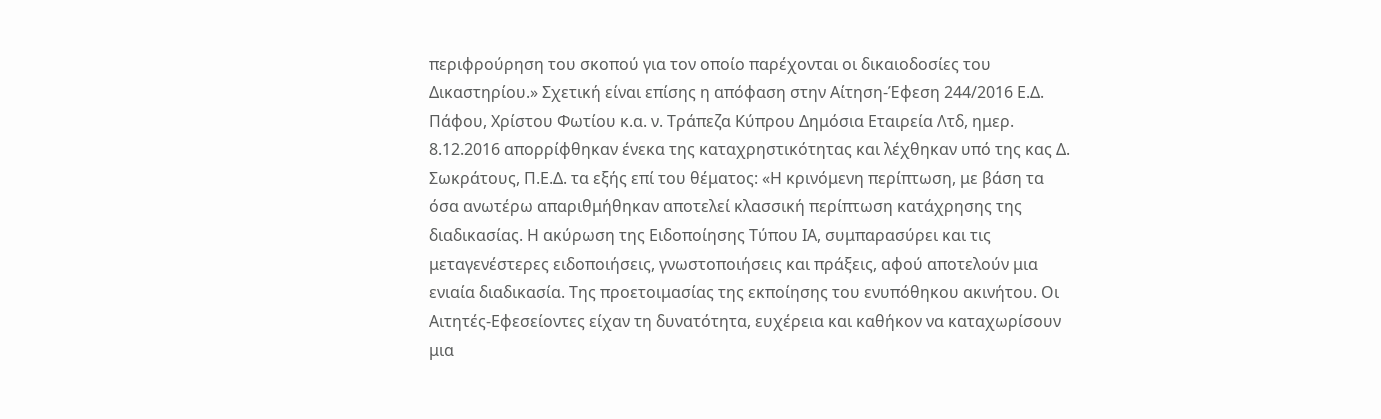περιφρούρηση του σκοπού για τον οποίο παρέχονται οι δικαιοδοσίες του Δικαστηρίου.» Σχετική είναι επίσης η απόφαση στην Αίτηση-Έφεση 244/2016 Ε.Δ. Πάφου, Χρίστου Φωτίου κ.α. ν. Τράπεζα Κύπρου Δημόσια Εταιρεία Λτδ, ημερ. 8.12.2016 απορρίφθηκαν ένεκα της καταχρηστικότητας και λέχθηκαν υπό της κας Δ. Σωκράτους, Π.Ε.Δ. τα εξής επί του θέματος: «Η κρινόμενη περίπτωση, με βάση τα όσα ανωτέρω απαριθμήθηκαν αποτελεί κλασσική περίπτωση κατάχρησης της διαδικασίας. Η ακύρωση της Ειδοποίησης Τύπου ΙΑ, συμπαρασύρει και τις μεταγενέστερες ειδοποιήσεις, γνωστοποιήσεις και πράξεις, αφού αποτελούν μια ενιαία διαδικασία. Της προετοιμασίας της εκποίησης του ενυπόθηκου ακινήτου. Οι Αιτητές-Εφεσείοντες είχαν τη δυνατότητα, ευχέρεια και καθήκον να καταχωρίσουν μια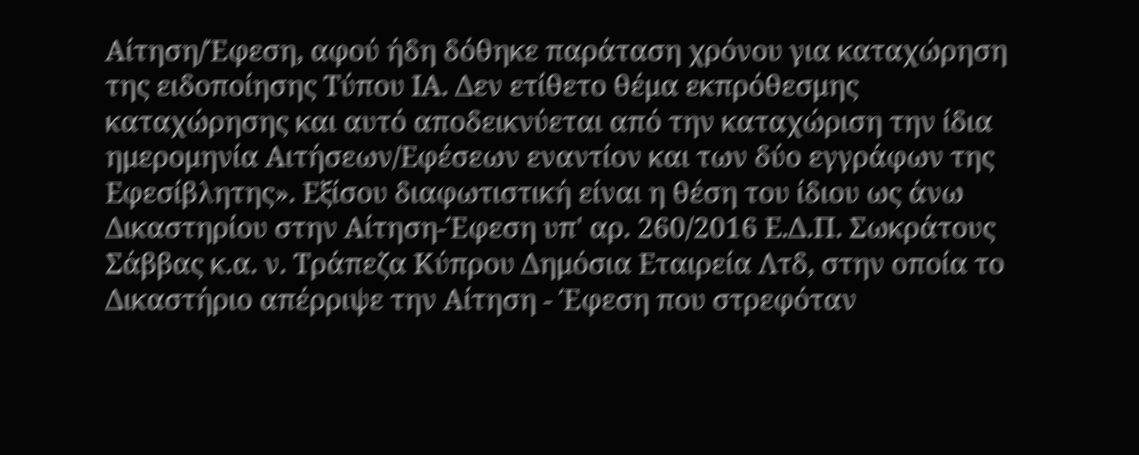Αίτηση/Έφεση, αφού ήδη δόθηκε παράταση χρόνου για καταχώρηση της ειδοποίησης Τύπου ΙΑ. Δεν ετίθετο θέμα εκπρόθεσμης καταχώρησης και αυτό αποδεικνύεται από την καταχώριση την ίδια ημερομηνία Αιτήσεων/Εφέσεων εναντίον και των δύο εγγράφων της Εφεσίβλητης». Εξίσου διαφωτιστική είναι η θέση του ίδιου ως άνω Δικαστηρίου στην Αίτηση-Έφεση υπ' αρ. 260/2016 Ε.Δ.Π. Σωκράτους Σάββας κ.α. ν. Τράπεζα Κύπρου Δημόσια Εταιρεία Λτδ, στην οποία το Δικαστήριο απέρριψε την Αίτηση - Έφεση που στρεφόταν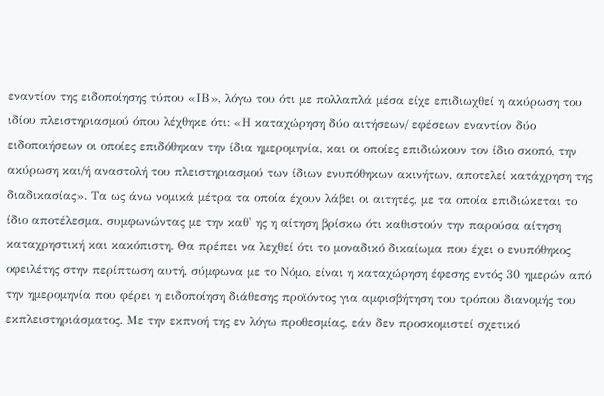εναντίον της ειδοποίησης τύπου «ΙΒ», λόγω του ότι με πολλαπλά μέσα είχε επιδιωχθεί η ακύρωση του ιδίου πλειστηριασμού όπου λέχθηκε ότι: «Η καταχώρηση δύο αιτήσεων/ εφέσεων εναντίον δύο ειδοποιήσεων οι οποίες επιδόθηκαν την ίδια ημερομηνία, και οι οποίες επιδιώκουν τον ίδιο σκοπό, την ακύρωση και/ή αναστολή του πλειστηριασμού των ίδιων ενυπόθηκων ακινήτων, αποτελεί κατάχρηση της διαδικασίας». Τα ως άνω νομικά μέτρα τα οποία έχουν λάβει οι αιτητές, με τα οποία επιδιώκεται το ίδιο αποτέλεσμα, συμφωνώντας με την καθ' ης η αίτηση βρίσκω ότι καθιστούν την παρούσα αίτηση καταχρηστική και κακόπιστη. Θα πρέπει να λεχθεί ότι το μοναδικό δικαίωμα που έχει ο ενυπόθηκος οφειλέτης στην περίπτωση αυτή, σύμφωνα με το Νόμο, είναι η καταχώρηση έφεσης εντός 30 ημερών από την ημερομηνία που φέρει η ειδοποίηση διάθεσης προϊόντος για αμφισβήτηση του τρόπου διανομής του εκπλειστηριάσματος. Με την εκπνοή της εν λόγω προθεσμίας, εάν δεν προσκομιστεί σχετικό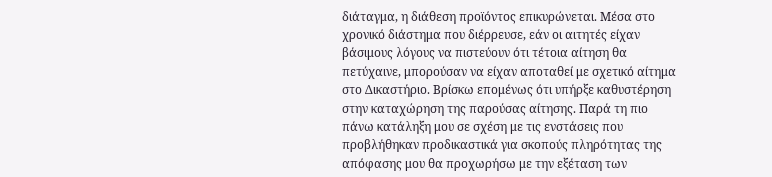διάταγμα, η διάθεση προϊόντος επικυρώνεται. Μέσα στο χρονικό διάστημα που διέρρευσε, εάν οι αιτητές είχαν βάσιμους λόγους να πιστεύουν ότι τέτοια αίτηση θα πετύχαινε, μπορούσαν να είχαν αποταθεί με σχετικό αίτημα στο Δικαστήριο. Βρίσκω επομένως ότι υπήρξε καθυστέρηση στην καταχώρηση της παρούσας αίτησης. Παρά τη πιο πάνω κατάληξη μου σε σχέση με τις ενστάσεις που προβλήθηκαν προδικαστικά για σκοπούς πληρότητας της απόφασης μου θα προχωρήσω με την εξέταση των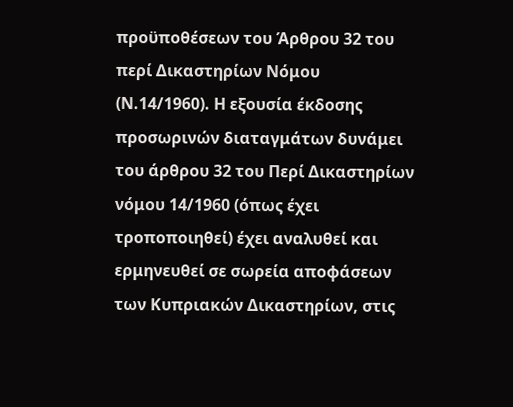προϋποθέσεων του Άρθρου 32 του περί Δικαστηρίων Νόμου (Ν.14/1960). Η εξουσία έκδοσης προσωρινών διαταγμάτων δυνάμει του άρθρου 32 του Περί Δικαστηρίων νόμου 14/1960 (όπως έχει τροποποιηθεί) έχει αναλυθεί και ερμηνευθεί σε σωρεία αποφάσεων των Κυπριακών Δικαστηρίων, στις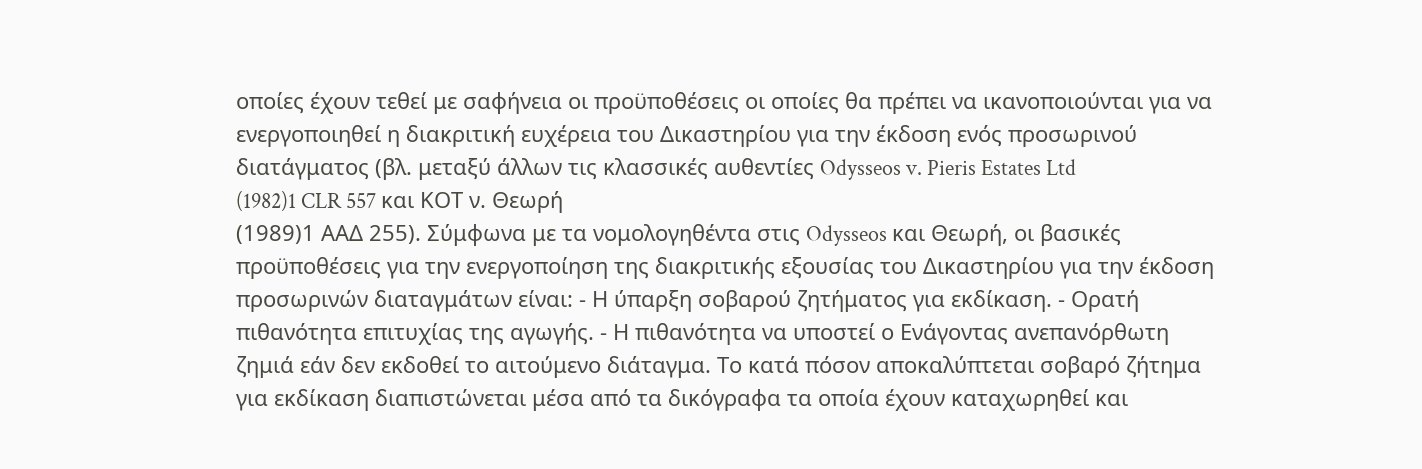οποίες έχουν τεθεί με σαφήνεια οι προϋποθέσεις οι οποίες θα πρέπει να ικανοποιούνται για να ενεργοποιηθεί η διακριτική ευχέρεια του Δικαστηρίου για την έκδοση ενός προσωρινού διατάγματος (βλ. μεταξύ άλλων τις κλασσικές αυθεντίες Odysseos v. Pieris Estates Ltd
(1982)1 CLR 557 και ΚΟΤ ν. Θεωρή
(1989)1 ΑΑΔ 255). Σύμφωνα με τα νομολογηθέντα στις Odysseos και Θεωρή, οι βασικές προϋποθέσεις για την ενεργοποίηση της διακριτικής εξουσίας του Δικαστηρίου για την έκδοση προσωρινών διαταγμάτων είναι: - Η ύπαρξη σοβαρού ζητήματος για εκδίκαση. - Ορατή πιθανότητα επιτυχίας της αγωγής. - Η πιθανότητα να υποστεί ο Ενάγοντας ανεπανόρθωτη ζημιά εάν δεν εκδοθεί το αιτούμενο διάταγμα. Το κατά πόσον αποκαλύπτεται σοβαρό ζήτημα για εκδίκαση διαπιστώνεται μέσα από τα δικόγραφα τα οποία έχουν καταχωρηθεί και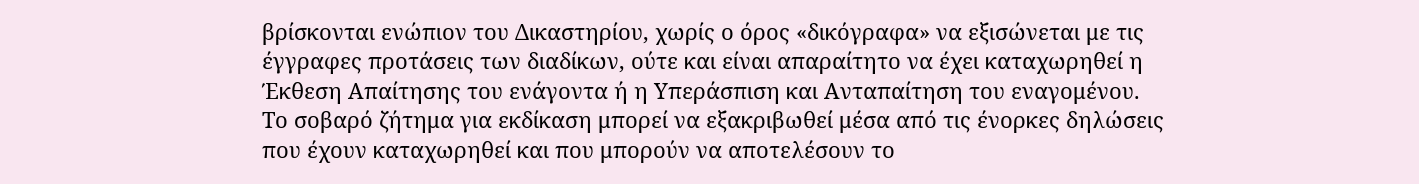βρίσκονται ενώπιον του Δικαστηρίου, χωρίς ο όρος «δικόγραφα» να εξισώνεται με τις έγγραφες προτάσεις των διαδίκων, ούτε και είναι απαραίτητο να έχει καταχωρηθεί η Έκθεση Απαίτησης του ενάγοντα ή η Υπεράσπιση και Ανταπαίτηση του εναγομένου. Το σοβαρό ζήτημα για εκδίκαση μπορεί να εξακριβωθεί μέσα από τις ένορκες δηλώσεις που έχουν καταχωρηθεί και που μπορούν να αποτελέσουν το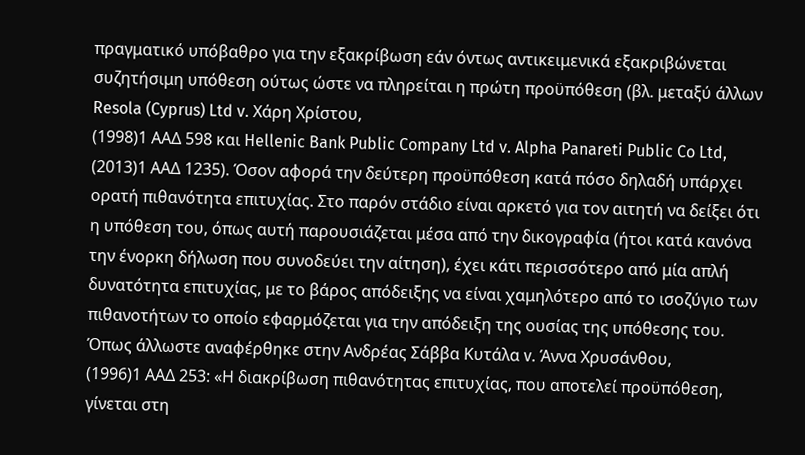πραγματικό υπόβαθρο για την εξακρίβωση εάν όντως αντικειμενικά εξακριβώνεται συζητήσιμη υπόθεση ούτως ώστε να πληρείται η πρώτη προϋπόθεση (βλ. μεταξύ άλλων Resola (Cyprus) Ltd v. Χάρη Χρίστου,
(1998)1 ΑΑΔ 598 και Hellenic Bank Public Company Ltd v. Alpha Panareti Public Co Ltd,
(2013)1 ΑΑΔ 1235). Όσον αφορά την δεύτερη προϋπόθεση κατά πόσο δηλαδή υπάρχει ορατή πιθανότητα επιτυχίας. Στο παρόν στάδιο είναι αρκετό για τον αιτητή να δείξει ότι η υπόθεση του, όπως αυτή παρουσιάζεται μέσα από την δικογραφία (ήτοι κατά κανόνα την ένορκη δήλωση που συνοδεύει την αίτηση), έχει κάτι περισσότερο από μία απλή δυνατότητα επιτυχίας, με το βάρος απόδειξης να είναι χαμηλότερο από το ισοζύγιο των πιθανοτήτων το οποίο εφαρμόζεται για την απόδειξη της ουσίας της υπόθεσης του. Όπως άλλωστε αναφέρθηκε στην Ανδρέας Σάββα Κυτάλα v. Άννα Χρυσάνθου,
(1996)1 ΑΑΔ 253: «Η διακρίβωση πιθανότητας επιτυχίας, που αποτελεί προϋπόθεση, γίνεται στη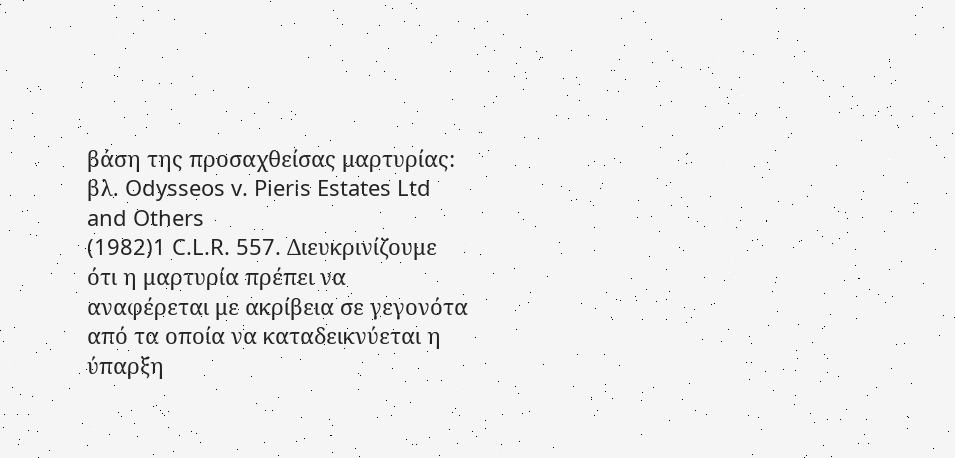βάση της προσαχθείσας μαρτυρίας: βλ. Odysseos v. Pieris Estates Ltd and Others
(1982)1 C.L.R. 557. Διευκρινίζουμε ότι η μαρτυρία πρέπει να αναφέρεται με ακρίβεια σε γεγονότα από τα οποία να καταδεικνύεται η ύπαρξη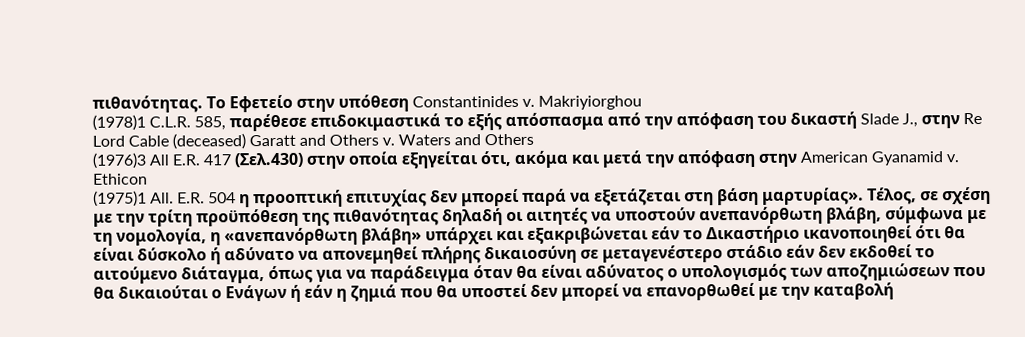πιθανότητας. Το Εφετείο στην υπόθεση Constantinides v. Makriyiorghou
(1978)1 C.L.R. 585, παρέθεσε επιδοκιμαστικά το εξής απόσπασμα από την απόφαση του δικαστή Slade J., στην Re Lord Cable (deceased) Garatt and Others v. Waters and Others
(1976)3 All E.R. 417 (Σελ.430) στην οποία εξηγείται ότι, ακόμα και μετά την απόφαση στην American Gyanamid v. Ethicon
(1975)1 All. E.R. 504 η προοπτική επιτυχίας δεν μπορεί παρά να εξετάζεται στη βάση μαρτυρίας». Τέλος, σε σχέση με την τρίτη προϋπόθεση της πιθανότητας δηλαδή οι αιτητές να υποστούν ανεπανόρθωτη βλάβη, σύμφωνα με τη νομολογία, η «ανεπανόρθωτη βλάβη» υπάρχει και εξακριβώνεται εάν το Δικαστήριο ικανοποιηθεί ότι θα είναι δύσκολο ή αδύνατο να απονεμηθεί πλήρης δικαιοσύνη σε μεταγενέστερο στάδιο εάν δεν εκδοθεί το αιτούμενο διάταγμα, όπως για να παράδειγμα όταν θα είναι αδύνατος ο υπολογισμός των αποζημιώσεων που θα δικαιούται ο Ενάγων ή εάν η ζημιά που θα υποστεί δεν μπορεί να επανορθωθεί με την καταβολή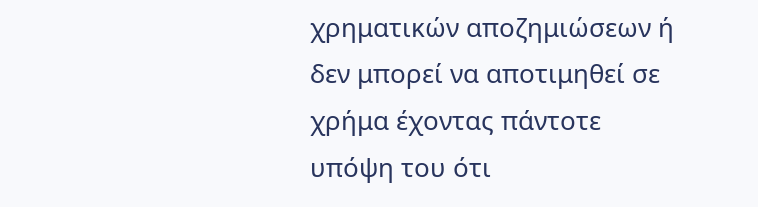χρηματικών αποζημιώσεων ή δεν μπορεί να αποτιμηθεί σε χρήμα έχοντας πάντοτε υπόψη του ότι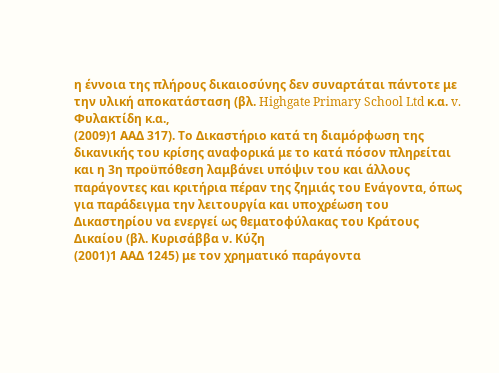η έννοια της πλήρους δικαιοσύνης δεν συναρτάται πάντοτε με την υλική αποκατάσταση (βλ. Highgate Primary School Ltd κ.α. v. Φυλακτίδη κ.α.,
(2009)1 ΑΑΔ 317). Το Δικαστήριο κατά τη διαμόρφωση της δικανικής του κρίσης αναφορικά με το κατά πόσον πληρείται και η 3η προϋπόθεση λαμβάνει υπόψιν του και άλλους παράγοντες και κριτήρια πέραν της ζημιάς του Ενάγοντα, όπως για παράδειγμα την λειτουργία και υποχρέωση του Δικαστηρίου να ενεργεί ως θεματοφύλακας του Κράτους Δικαίου (βλ. Κυρισάββα ν. Κύζη
(2001)1 ΑΑΔ 1245) με τον χρηματικό παράγοντα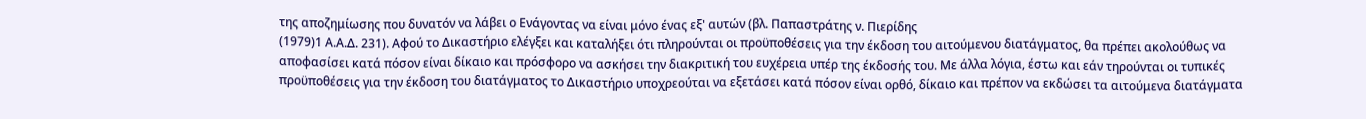της αποζημίωσης που δυνατόν να λάβει ο Ενάγοντας να είναι μόνο ένας εξ' αυτών (βλ. Παπαστράτης ν. Πιερίδης
(1979)1 Α.Α.Δ. 231). Αφού το Δικαστήριο ελέγξει και καταλήξει ότι πληρούνται οι προϋποθέσεις για την έκδοση του αιτούμενου διατάγματος, θα πρέπει ακολούθως να αποφασίσει κατά πόσον είναι δίκαιο και πρόσφορο να ασκήσει την διακριτική του ευχέρεια υπέρ της έκδοσής του. Με άλλα λόγια, έστω και εάν τηρούνται οι τυπικές προϋποθέσεις για την έκδοση του διατάγματος το Δικαστήριο υποχρεούται να εξετάσει κατά πόσον είναι ορθό, δίκαιο και πρέπον να εκδώσει τα αιτούμενα διατάγματα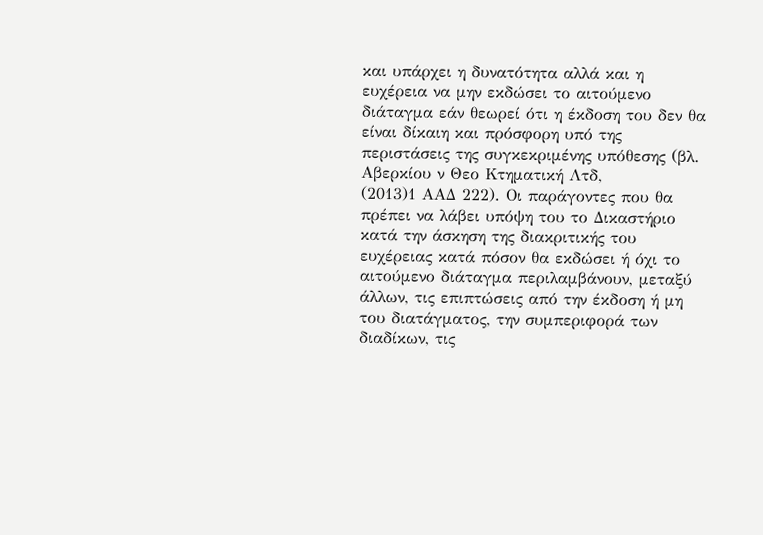και υπάρχει η δυνατότητα αλλά και η ευχέρεια να μην εκδώσει το αιτούμενο διάταγμα εάν θεωρεί ότι η έκδοση του δεν θα είναι δίκαιη και πρόσφορη υπό της περιστάσεις της συγκεκριμένης υπόθεσης (βλ. Αβερκίου ν Θεο Κτηματική Λτδ,
(2013)1 ΑΑΔ 222). Οι παράγοντες που θα πρέπει να λάβει υπόψη του το Δικαστήριο κατά την άσκηση της διακριτικής του ευχέρειας κατά πόσον θα εκδώσει ή όχι το αιτούμενο διάταγμα περιλαμβάνουν, μεταξύ άλλων, τις επιπτώσεις από την έκδοση ή μη του διατάγματος, την συμπεριφορά των διαδίκων, τις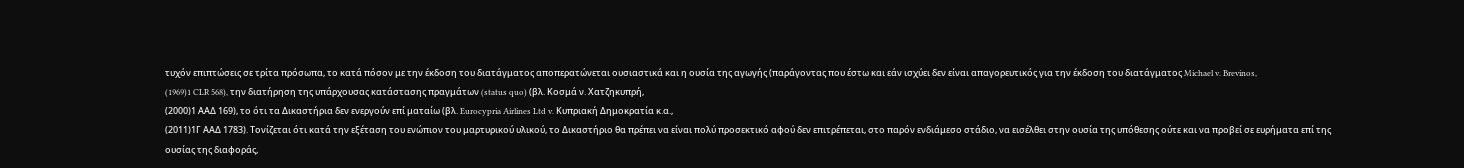τυχόν επιπτώσεις σε τρίτα πρόσωπα, το κατά πόσον με την έκδοση του διατάγματος αποπερατώνεται ουσιαστικά και η ουσία της αγωγής (παράγοντας που έστω και εάν ισχύει δεν είναι απαγορευτικός για την έκδοση του διατάγματος Michael v. Brevinos,
(1969)1 CLR 568), την διατήρηση της υπάρχουσας κατάστασης πραγμάτων (status quo) (βλ. Κοσμά ν. Χατζηκυπρή,
(2000)1 ΑΑΔ 169), το ότι τα Δικαστήρια δεν ενεργούν επί ματαίω (βλ. Eurocypria Airlines Ltd v. Κυπριακή Δημοκρατία κ.α.,
(2011)1Γ ΑΑΔ 1783). Τονίζεται ότι κατά την εξέταση του ενώπιον του μαρτυρικού υλικού, το Δικαστήριο θα πρέπει να είναι πολύ προσεκτικό αφού δεν επιτρέπεται, στο παρόν ενδιάμεσο στάδιο, να εισέλθει στην ουσία της υπόθεσης ούτε και να προβεί σε ευρήματα επί της ουσίας της διαφοράς,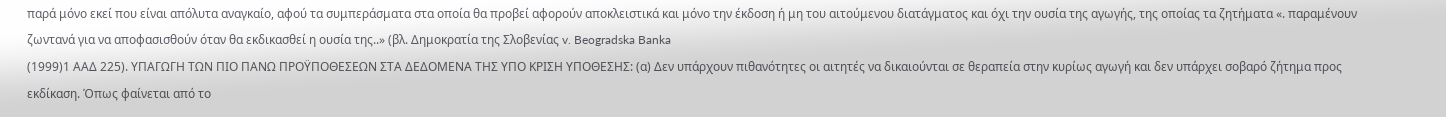παρά μόνο εκεί που είναι απόλυτα αναγκαίο, αφού τα συμπεράσματα στα οποία θα προβεί αφορούν αποκλειστικά και μόνο την έκδοση ή μη του αιτούμενου διατάγματος και όχι την ουσία της αγωγής, της οποίας τα ζητήματα «. παραμένουν ζωντανά για να αποφασισθούν όταν θα εκδικασθεί η ουσία της..» (βλ. Δημοκρατία της Σλοβενίας v. Beogradska Banka
(1999)1 ΑΑΔ 225). ΥΠΑΓΩΓΗ ΤΩΝ ΠΙΟ ΠΑΝΩ ΠΡΟΫΠΟΘΕΣΕΩΝ ΣΤΑ ΔΕΔΟΜΕΝΑ ΤΗΣ ΥΠΟ ΚΡΙΣΗ ΥΠΟΘΕΣΗΣ: (α) Δεν υπάρχουν πιθανότητες οι αιτητές να δικαιούνται σε θεραπεία στην κυρίως αγωγή και δεν υπάρχει σοβαρό ζήτημα προς εκδίκαση. Όπως φαίνεται από το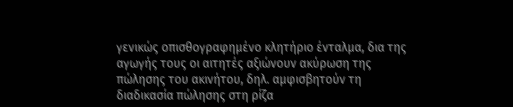γενικώς οπισθογραφημένο κλητήριο ένταλμα, δια της αγωγής τους οι αιτητές αξιώνουν ακύρωση της πώλησης του ακινήτου, δηλ. αμφισβητούν τη διαδικασία πώλησης στη ρίζα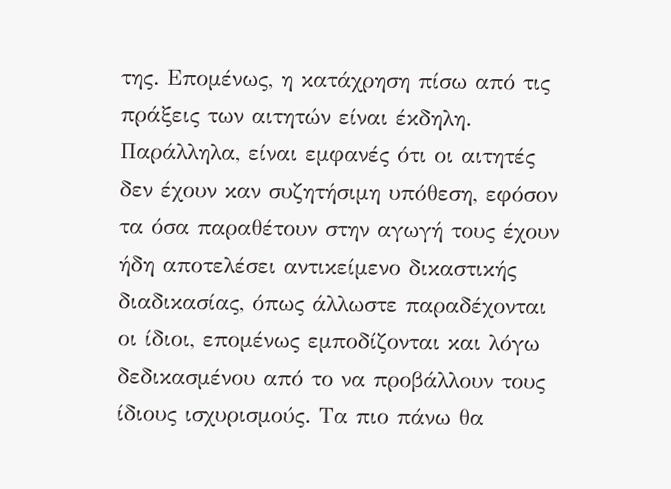της. Επομένως, η κατάχρηση πίσω από τις πράξεις των αιτητών είναι έκδηλη. Παράλληλα, είναι εμφανές ότι οι αιτητές δεν έχουν καν συζητήσιμη υπόθεση, εφόσον τα όσα παραθέτουν στην αγωγή τους έχουν ήδη αποτελέσει αντικείμενο δικαστικής διαδικασίας, όπως άλλωστε παραδέχονται οι ίδιοι, επομένως εμποδίζονται και λόγω δεδικασμένου από το να προβάλλουν τους ίδιους ισχυρισμούς. Τα πιο πάνω θα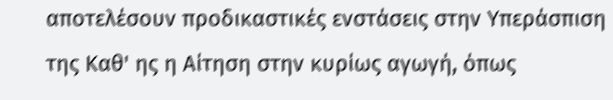αποτελέσουν προδικαστικές ενστάσεις στην Υπεράσπιση της Καθ' ης η Αίτηση στην κυρίως αγωγή, όπως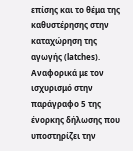επίσης και το θέμα της καθυστέρησης στην καταχώρηση της αγωγής (latches). Αναφορικά με τον ισχυρισμό στην παράγραφο 5 της ένορκης δήλωσης που υποστηρίζει την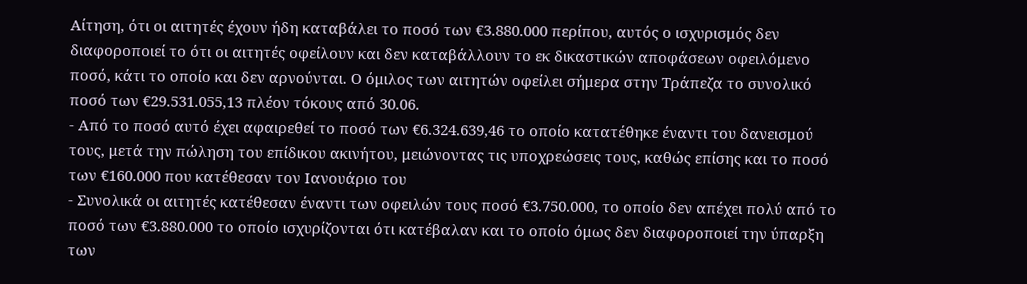Αίτηση, ότι οι αιτητές έχουν ήδη καταβάλει το ποσό των €3.880.000 περίπου, αυτός ο ισχυρισμός δεν διαφοροποιεί το ότι οι αιτητές οφείλουν και δεν καταβάλλουν το εκ δικαστικών αποφάσεων οφειλόμενο ποσό, κάτι το οποίο και δεν αρνούνται. Ο όμιλος των αιτητών οφείλει σήμερα στην Τράπεζα το συνολικό ποσό των €29.531.055,13 πλέον τόκους από 30.06.
- Από το ποσό αυτό έχει αφαιρεθεί το ποσό των €6.324.639,46 το οποίο κατατέθηκε έναντι του δανεισμού τους, μετά την πώληση του επίδικου ακινήτου, μειώνοντας τις υποχρεώσεις τους, καθώς επίσης και το ποσό των €160.000 που κατέθεσαν τον Ιανουάριο του
- Συνολικά οι αιτητές κατέθεσαν έναντι των οφειλών τους ποσό €3.750.000, το οποίο δεν απέχει πολύ από το ποσό των €3.880.000 το οποίο ισχυρίζονται ότι κατέβαλαν και το οποίο όμως δεν διαφοροποιεί την ύπαρξη των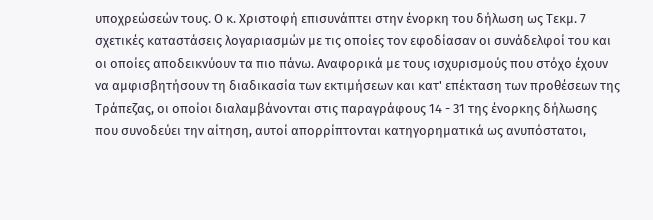υποχρεώσεών τους. Ο κ. Χριστοφή επισυνάπτει στην ένορκη του δήλωση ως Τεκμ. 7 σχετικές καταστάσεις λογαριασμών με τις οποίες τον εφοδίασαν οι συνάδελφοί του και οι οποίες αποδεικνύουν τα πιο πάνω. Αναφορικά με τους ισχυρισμούς που στόχο έχουν να αμφισβητήσουν τη διαδικασία των εκτιμήσεων και κατ' επέκταση των προθέσεων της Τράπεζας, οι οποίοι διαλαμβάνονται στις παραγράφους 14 - 31 της ένορκης δήλωσης που συνοδεύει την αίτηση, αυτοί απορρίπτονται κατηγορηματικά ως ανυπόστατοι,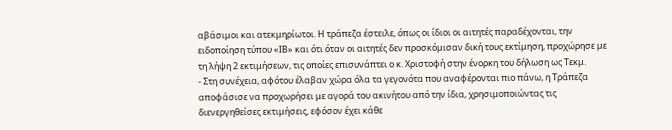αβάσιμοι και ατεκμηρίωτοι. Η τράπεζα έστειλε, όπως οι ίδιοι οι αιτητές παραδέχονται, την ειδοποίηση τύπου «ΙΒ» και ότι όταν οι αιτητές δεν προσκόμισαν δική τους εκτίμηση, προχώρησε με τη λήψη 2 εκτιμήσεων, τις οποίες επισυνάπτει ο κ. Χριστοφή στην ένορκη του δήλωση ως Τεκμ.
- Στη συνέχεια, αφότου έλαβαν χώρα όλα τα γεγονότα που αναφέρονται πιο πάνω, η Τράπεζα αποφάσισε να προχωρήσει με αγορά του ακινήτου από την ίδια, χρησιμοποιώντας τις διενεργηθείσες εκτιμήσεις, εφόσον έχει κάθε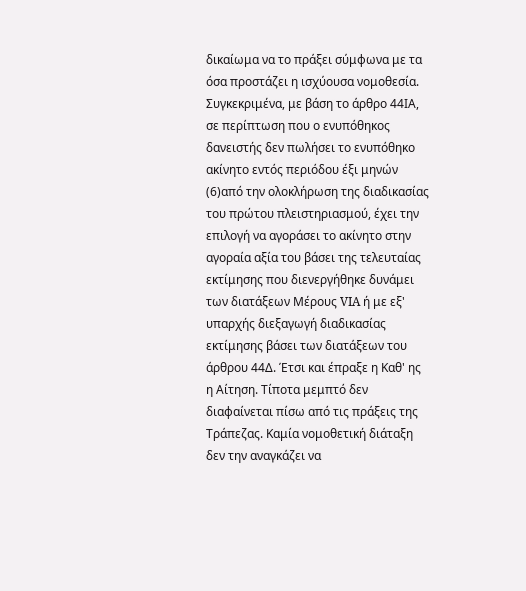δικαίωμα να το πράξει σύμφωνα με τα όσα προστάζει η ισχύουσα νομοθεσία. Συγκεκριμένα, με βάση το άρθρο 44ΙΑ, σε περίπτωση που ο ενυπόθηκος δανειστής δεν πωλήσει το ενυπόθηκο ακίνητο εντός περιόδου έξι μηνών
(6)από την ολοκλήρωση της διαδικασίας του πρώτου πλειστηριασμού, έχει την επιλογή να αγοράσει το ακίνητο στην αγοραία αξία του βάσει της τελευταίας εκτίμησης που διενεργήθηκε δυνάμει των διατάξεων Μέρους VIA ή με εξ' υπαρχής διεξαγωγή διαδικασίας εκτίμησης βάσει των διατάξεων του άρθρου 44Δ. Έτσι και έπραξε η Καθ' ης η Αίτηση. Τίποτα μεμπτό δεν διαφαίνεται πίσω από τις πράξεις της Τράπεζας. Καμία νομοθετική διάταξη δεν την αναγκάζει να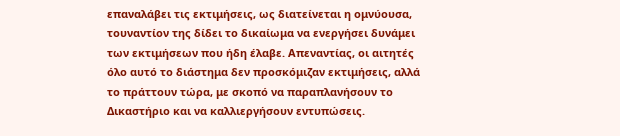επαναλάβει τις εκτιμήσεις, ως διατείνεται η ομνύουσα, τουναντίον της δίδει το δικαίωμα να ενεργήσει δυνάμει των εκτιμήσεων που ήδη έλαβε. Απεναντίας, οι αιτητές όλο αυτό το διάστημα δεν προσκόμιζαν εκτιμήσεις, αλλά το πράττουν τώρα, με σκοπό να παραπλανήσουν το Δικαστήριο και να καλλιεργήσουν εντυπώσεις.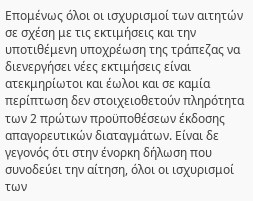Επομένως όλοι οι ισχυρισμοί των αιτητών σε σχέση με τις εκτιμήσεις και την υποτιθέμενη υποχρέωση της τράπεζας να διενεργήσει νέες εκτιμήσεις είναι ατεκμηρίωτοι και έωλοι και σε καμία περίπτωση δεν στοιχειοθετούν πληρότητα των 2 πρώτων προϋποθέσεων έκδοσης απαγορευτικών διαταγμάτων. Είναι δε γεγονός ότι στην ένορκη δήλωση που συνοδεύει την αίτηση, όλοι οι ισχυρισμοί των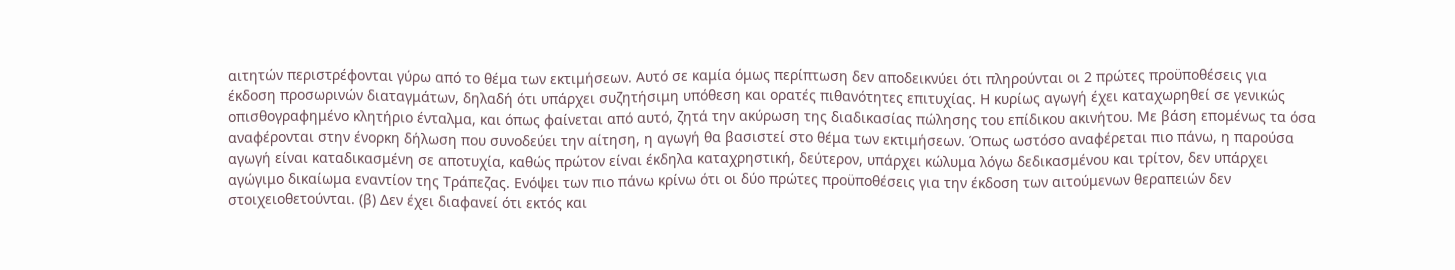αιτητών περιστρέφονται γύρω από το θέμα των εκτιμήσεων. Αυτό σε καμία όμως περίπτωση δεν αποδεικνύει ότι πληρούνται οι 2 πρώτες προϋποθέσεις για έκδοση προσωρινών διαταγμάτων, δηλαδή ότι υπάρχει συζητήσιμη υπόθεση και ορατές πιθανότητες επιτυχίας. Η κυρίως αγωγή έχει καταχωρηθεί σε γενικώς οπισθογραφημένο κλητήριο ένταλμα, και όπως φαίνεται από αυτό, ζητά την ακύρωση της διαδικασίας πώλησης του επίδικου ακινήτου. Με βάση επομένως τα όσα αναφέρονται στην ένορκη δήλωση που συνοδεύει την αίτηση, η αγωγή θα βασιστεί στο θέμα των εκτιμήσεων. Όπως ωστόσο αναφέρεται πιο πάνω, η παρούσα αγωγή είναι καταδικασμένη σε αποτυχία, καθώς πρώτον είναι έκδηλα καταχρηστική, δεύτερον, υπάρχει κώλυμα λόγω δεδικασμένου και τρίτον, δεν υπάρχει αγώγιμο δικαίωμα εναντίον της Τράπεζας. Ενόψει των πιο πάνω κρίνω ότι οι δύο πρώτες προϋποθέσεις για την έκδοση των αιτούμενων θεραπειών δεν στοιχειοθετούνται. (β) Δεν έχει διαφανεί ότι εκτός και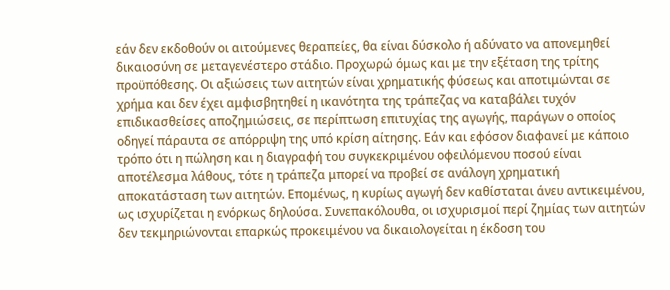εάν δεν εκδοθούν οι αιτούμενες θεραπείες, θα είναι δύσκολο ή αδύνατο να απονεμηθεί δικαιοσύνη σε μεταγενέστερο στάδιο. Προχωρώ όμως και με την εξέταση της τρίτης προϋπόθεσης. Oι αξιώσεις των αιτητών είναι χρηματικής φύσεως και αποτιμώνται σε χρήμα και δεν έχει αμφισβητηθεί η ικανότητα της τράπεζας να καταβάλει τυχόν επιδικασθείσες αποζημιώσεις, σε περίπτωση επιτυχίας της αγωγής, παράγων ο οποίος οδηγεί πάραυτα σε απόρριψη της υπό κρίση αίτησης. Εάν και εφόσον διαφανεί με κάποιο τρόπο ότι η πώληση και η διαγραφή του συγκεκριμένου οφειλόμενου ποσού είναι αποτέλεσμα λάθους, τότε η τράπεζα μπορεί να προβεί σε ανάλογη χρηματική αποκατάσταση των αιτητών. Επομένως, η κυρίως αγωγή δεν καθίσταται άνευ αντικειμένου, ως ισχυρίζεται η ενόρκως δηλούσα. Συνεπακόλουθα, οι ισχυρισμοί περί ζημίας των αιτητών δεν τεκμηριώνονται επαρκώς προκειμένου να δικαιολογείται η έκδοση του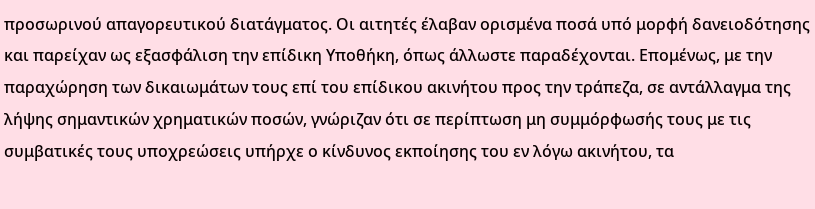προσωρινού απαγορευτικού διατάγματος. Οι αιτητές έλαβαν ορισμένα ποσά υπό μορφή δανειοδότησης και παρείχαν ως εξασφάλιση την επίδικη Υποθήκη, όπως άλλωστε παραδέχονται. Επομένως, με την παραχώρηση των δικαιωμάτων τους επί του επίδικου ακινήτου προς την τράπεζα, σε αντάλλαγμα της λήψης σημαντικών χρηματικών ποσών, γνώριζαν ότι σε περίπτωση μη συμμόρφωσής τους με τις συμβατικές τους υποχρεώσεις υπήρχε ο κίνδυνος εκποίησης του εν λόγω ακινήτου, τα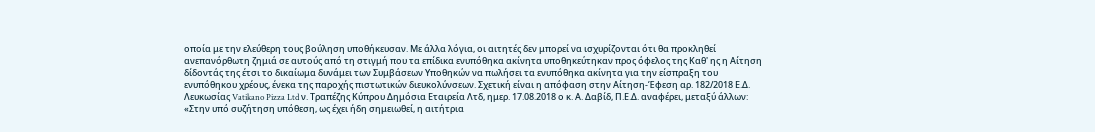οποία με την ελεύθερη τους βούληση υποθήκευσαν. Με άλλα λόγια, οι αιτητές δεν μπορεί να ισχυρίζονται ότι θα προκληθεί ανεπανόρθωτη ζημιά σε αυτούς από τη στιγμή που τα επίδικα ενυπόθηκα ακίνητα υποθηκεύτηκαν προς όφελος της Καθ' ης η Αίτηση δίδοντάς της έτσι το δικαίωμα δυνάμει των Συμβάσεων Υποθηκών να πωλήσει τα ενυπόθηκα ακίνητα για την είσπραξη του ενυπόθηκου χρέους, ένεκα της παροχής πιστωτικών διευκολύνσεων. Σχετική είναι η απόφαση στην Αίτηση-Έφεση αρ. 182/2018 Ε.Δ. Λευκωσίας Vatikano Pizza Ltd ν. Τραπέζης Κύπρου Δημόσια Εταιρεία Λτδ, ημερ. 17.08.2018 ο κ. Α. Δαβίδ, Π.Ε.Δ. αναφέρει, μεταξύ άλλων: «Στην υπό συζήτηση υπόθεση, ως έχει ήδη σημειωθεί, η αιτήτρια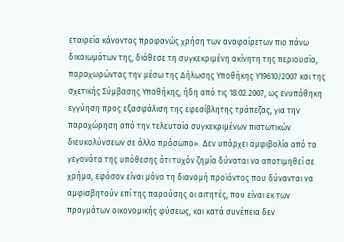εταιρεία κάνοντας προφανώς χρήση των αναφαίρετων πιο πάνω δικαιωμάτων της, διάθεσε τη συγκεκριμένη ακίνητη της περιουσία, παραχωρώντας την μέσω της Δήλωσης Υποθήκης Υ19610/2007 και της σχετικής Σύμβασης Υποθήκης, ήδη από τις 18.02.2007, ως ενυπόθηκη εγγύηση προς εξασφάλιση της εφεσίβλητης τράπεζας, για την παραχώρηση από την τελευταία συγκεκριμένων πιστωτικών διευκολύνσεων σε άλλο πρόσωπο». Δεν υπάρχει αμφιβολία από τα γεγονότα της υπόθεσης ότι τυχόν ζημία δύναται να αποτιμηθεί σε χρήμα, εφόσον είναι μόνο τη διανομή προϊόντος που δύνανται να αμφισβητούν επί της παρούσης οι αιτητές, που είναι εκ των πραγμάτων οικονομικής φύσεως, και κατά συνέπεια δεν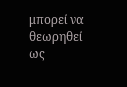μπορεί να θεωρηθεί ως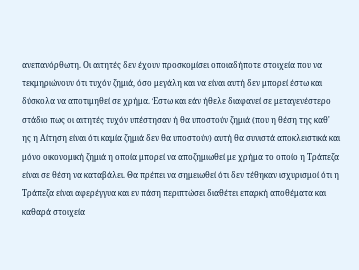ανεπανόρθωτη. Οι αιτητές δεν έχουν προσκομίσει οποιαδήποτε στοιχεία που να τεκμηριώνουν ότι τυχόν ζημιά, όσο μεγάλη και να είναι αυτή δεν μπορεί έστω και δύσκολα να αποτιμηθεί σε χρήμα. Έστω και εάν ήθελε διαφανεί σε μεταγενέστερο στάδιο πως οι αιτητές τυχόν υπέστησαν ή θα υποστούν ζημιά (που η θέση της καθ' ης η Αίτηση είναι ότι καμία ζημιά δεν θα υποστούν) αυτή θα συνιστά αποκλειστικά και μόνο οικονομική ζημιά η οποία μπορεί να αποζημιωθεί με χρήμα το οποίο η Τράπεζα είναι σε θέση να καταβάλει. Θα πρέπει να σημειωθεί ότι δεν τέθηκαν ισχυρισμοί ότι η Τράπεζα είναι αφερέγγυα και εν πάση περιπτώσει διαθέτει επαρκή αποθέματα και καθαρά στοιχεία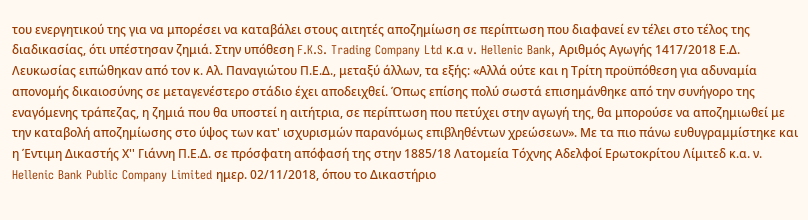του ενεργητικού της για να μπορέσει να καταβάλει στους αιτητές αποζημίωση σε περίπτωση που διαφανεί εν τέλει στο τέλος της διαδικασίας, ότι υπέστησαν ζημιά. Στην υπόθεση F.K.S. Trading Company Ltd κ.α v. Hellenic Bank, Αριθμός Αγωγής 1417/2018 Ε.Δ. Λευκωσίας ειπώθηκαν από τον κ. Αλ. Παναγιώτου Π.Ε.Δ., μεταξύ άλλων, τα εξής: «Αλλά ούτε και η Τρίτη προϋπόθεση για αδυναμία απονομής δικαιοσύνης σε μεταγενέστερο στάδιο έχει αποδειχθεί. Όπως επίσης πολύ σωστά επισημάνθηκε από την συνήγορο της εναγόμενης τράπεζας, η ζημιά που θα υποστεί η αιτήτρια, σε περίπτωση που πετύχει στην αγωγή της, θα μπορούσε να αποζημιωθεί με την καταβολή αποζημίωσης στο ύψος των κατ' ισχυρισμών παρανόμως επιβληθέντων χρεώσεων». Με τα πιο πάνω ευθυγραμμίστηκε και η Έντιμη Δικαστής Χ'' Γιάννη Π.Ε.Δ. σε πρόσφατη απόφασή της στην 1885/18 Λατομεία Τόχνης Αδελφοί Ερωτοκρίτου Λίμιτεδ κ.α. ν. Hellenic Bank Public Company Limited ημερ. 02/11/2018, όπου το Δικαστήριο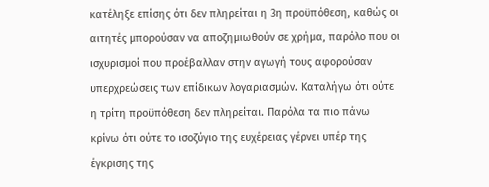κατέληξε επίσης ότι δεν πληρείται η 3η προϋπόθεση, καθώς οι αιτητές μπορούσαν να αποζημιωθούν σε χρήμα, παρόλο που οι ισχυρισμοί που προέβαλλαν στην αγωγή τους αφορούσαν υπερχρεώσεις των επίδικων λογαριασμών. Καταλήγω ότι ούτε η τρίτη προϋπόθεση δεν πληρείται. Παρόλα τα πιο πάνω κρίνω ότι ούτε το ισοζύγιο της ευχέρειας γέρνει υπέρ της έγκρισης της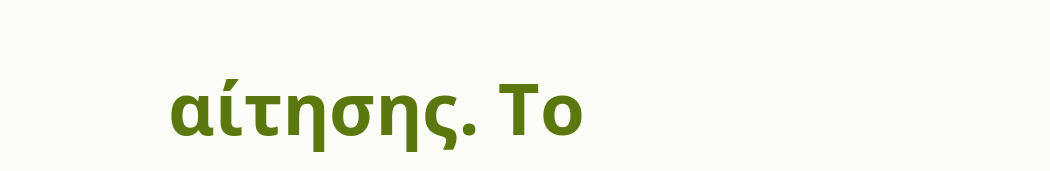αίτησης. Το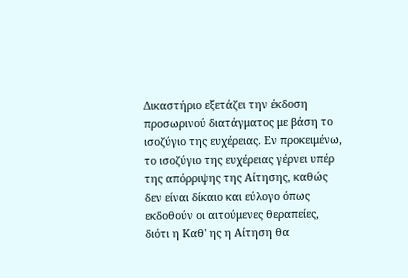Δικαστήριο εξετάζει την έκδοση προσωρινού διατάγματος με βάση το ισοζύγιο της ευχέρειας. Εν προκειμένω, το ισοζύγιο της ευχέρειας γέρνει υπέρ της απόρριψης της Αίτησης, καθώς δεν είναι δίκαιο και εύλογο όπως εκδοθούν οι αιτούμενες θεραπείες, διότι η Καθ' ης η Αίτηση θα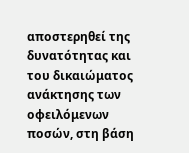αποστερηθεί της δυνατότητας και του δικαιώματος ανάκτησης των οφειλόμενων ποσών, στη βάση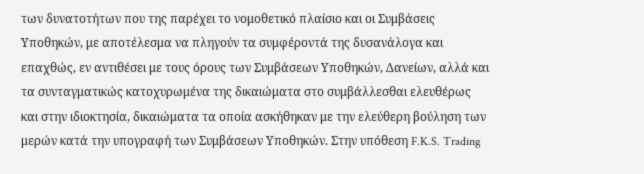των δυνατοτήτων που της παρέχει το νομοθετικό πλαίσιο και οι Συμβάσεις Υποθηκών, με αποτέλεσμα να πληγούν τα συμφέροντά της δυσανάλογα και επαχθώς, εν αντιθέσει με τους όρους των Συμβάσεων Υποθηκών, Δανείων, αλλά και τα συνταγματικώς κατοχυρωμένα της δικαιώματα στο συμβάλλεσθαι ελευθέρως και στην ιδιοκτησία, δικαιώματα τα οποία ασκήθηκαν με την ελεύθερη βούληση των μερών κατά την υπογραφή των Συμβάσεων Υποθηκών. Στην υπόθεση F.K.S. Trading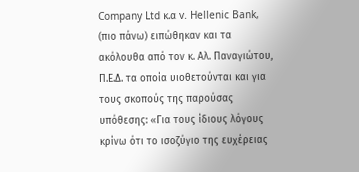Company Ltd κ.α v. Hellenic Bank, (πιο πάνω) ειπώθηκαν και τα ακόλουθα από τον κ. Αλ. Παναγιώτου, Π.Ε.Δ. τα οποία υιοθετούνται και για τους σκοπούς της παρούσας υπόθεσης: «Για τους ίδιους λόγους κρίνω ότι το ισοζύγιο της ευχέρειας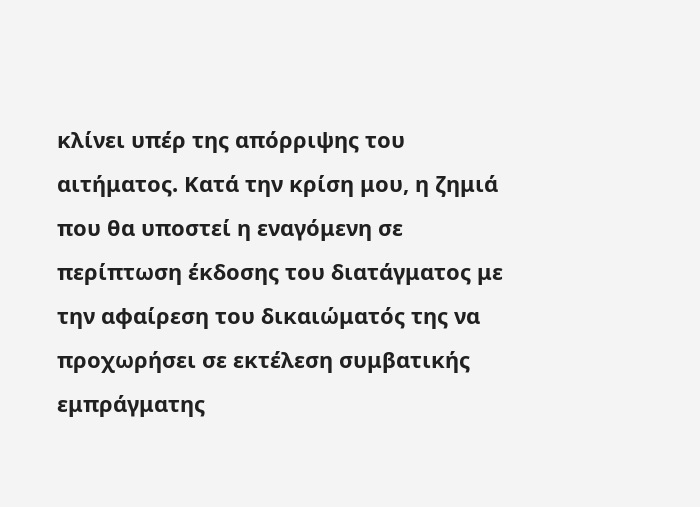κλίνει υπέρ της απόρριψης του αιτήματος. Κατά την κρίση μου, η ζημιά που θα υποστεί η εναγόμενη σε περίπτωση έκδοσης του διατάγματος με την αφαίρεση του δικαιώματός της να προχωρήσει σε εκτέλεση συμβατικής εμπράγματης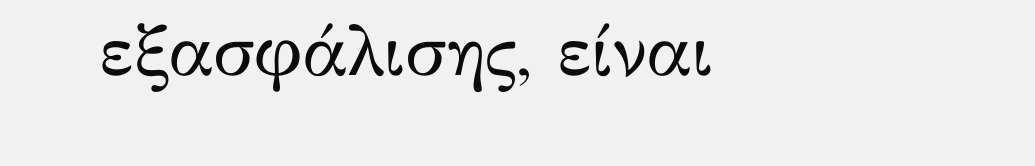εξασφάλισης, είναι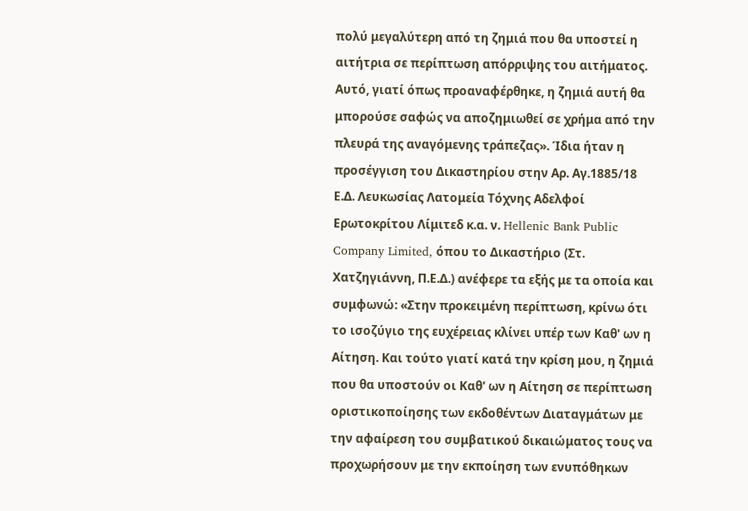πολύ μεγαλύτερη από τη ζημιά που θα υποστεί η αιτήτρια σε περίπτωση απόρριψης του αιτήματος. Αυτό, γιατί όπως προαναφέρθηκε, η ζημιά αυτή θα μπορούσε σαφώς να αποζημιωθεί σε χρήμα από την πλευρά της αναγόμενης τράπεζας». Ίδια ήταν η προσέγγιση του Δικαστηρίου στην Αρ. Αγ.1885/18 Ε.Δ. Λευκωσίας Λατομεία Τόχνης Αδελφοί Ερωτοκρίτου Λίμιτεδ κ.α. ν. Hellenic Bank Public Company Limited, όπου το Δικαστήριο (Στ. Χατζηγιάννη, Π.Ε.Δ.) ανέφερε τα εξής με τα οποία και συμφωνώ: «Στην προκειμένη περίπτωση, κρίνω ότι το ισοζύγιο της ευχέρειας κλίνει υπέρ των Καθ' ων η Αίτηση. Και τούτο γιατί κατά την κρίση μου, η ζημιά που θα υποστούν οι Καθ' ων η Αίτηση σε περίπτωση οριστικοποίησης των εκδοθέντων Διαταγμάτων με την αφαίρεση του συμβατικού δικαιώματος τους να προχωρήσουν με την εκποίηση των ενυπόθηκων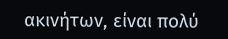ακινήτων, είναι πολύ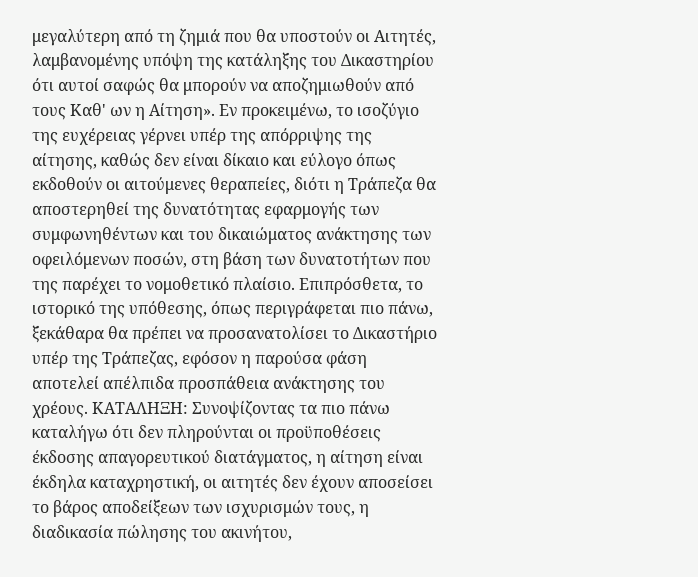μεγαλύτερη από τη ζημιά που θα υποστούν οι Αιτητές, λαμβανομένης υπόψη της κατάληξης του Δικαστηρίου ότι αυτοί σαφώς θα μπορούν να αποζημιωθούν από τους Καθ' ων η Αίτηση». Εν προκειμένω, το ισοζύγιο της ευχέρειας γέρνει υπέρ της απόρριψης της αίτησης, καθώς δεν είναι δίκαιο και εύλογο όπως εκδοθούν οι αιτούμενες θεραπείες, διότι η Τράπεζα θα αποστερηθεί της δυνατότητας εφαρμογής των συμφωνηθέντων και του δικαιώματος ανάκτησης των οφειλόμενων ποσών, στη βάση των δυνατοτήτων που της παρέχει το νομοθετικό πλαίσιο. Επιπρόσθετα, το ιστορικό της υπόθεσης, όπως περιγράφεται πιο πάνω, ξεκάθαρα θα πρέπει να προσανατολίσει το Δικαστήριο υπέρ της Τράπεζας, εφόσον η παρούσα φάση αποτελεί απέλπιδα προσπάθεια ανάκτησης του χρέους. ΚΑΤΑΛΗΞΗ: Συνοψίζοντας τα πιο πάνω καταλήγω ότι δεν πληρούνται οι προϋποθέσεις έκδοσης απαγορευτικού διατάγματος, η αίτηση είναι έκδηλα καταχρηστική, οι αιτητές δεν έχουν αποσείσει το βάρος αποδείξεων των ισχυρισμών τους, η διαδικασία πώλησης του ακινήτου,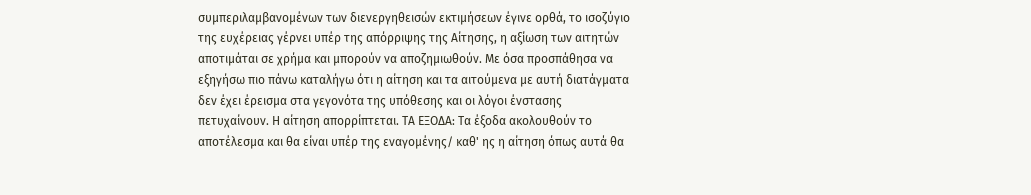συμπεριλαμβανομένων των διενεργηθεισών εκτιμήσεων έγινε ορθά, το ισοζύγιο της ευχέρειας γέρνει υπέρ της απόρριψης της Αίτησης, η αξίωση των αιτητών αποτιμάται σε χρήμα και μπορούν να αποζημιωθούν. Με όσα προσπάθησα να εξηγήσω πιο πάνω καταλήγω ότι η αίτηση και τα αιτούμενα με αυτή διατάγματα δεν έχει έρεισμα στα γεγονότα της υπόθεσης και οι λόγοι ένστασης πετυχαίνουν. Η αίτηση απορρίπτεται. ΤΑ ΕΞΟΔΑ: Τα έξοδα ακολουθούν το αποτέλεσμα και θα είναι υπέρ της εναγομένης/ καθ' ης η αίτηση όπως αυτά θα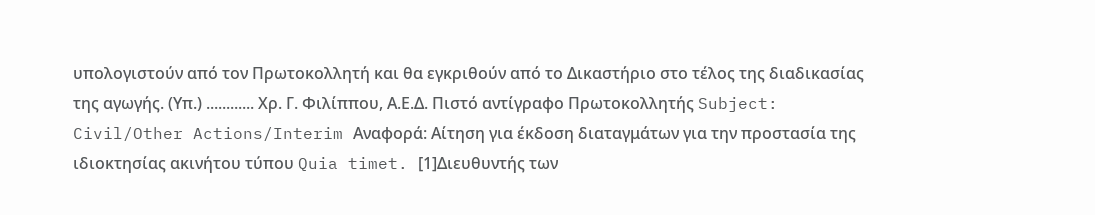υπολογιστούν από τον Πρωτοκολλητή και θα εγκριθούν από το Δικαστήριο στο τέλος της διαδικασίας της αγωγής. (Υπ.) ............ Χρ. Γ. Φιλίππου, Α.Ε.Δ. Πιστό αντίγραφο Πρωτοκολλητής Subject: Civil/Other Actions/Interim Αναφορά: Αίτηση για έκδοση διαταγμάτων για την προστασία της ιδιοκτησίας ακινήτου τύπου Quia timet. [1]Διευθυντής των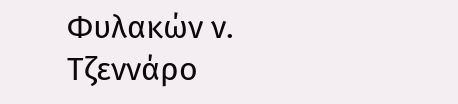Φυλακών ν. Τζεννάρο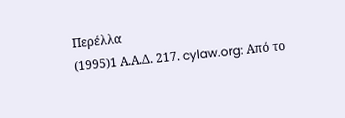Περέλλα
(1995)1 Α.Α.Δ. 217. cylaw.org: Από το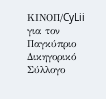ΚΙΝOΠ/CyLii για τον Παγκύπριο Δικηγορικό Σύλλογο